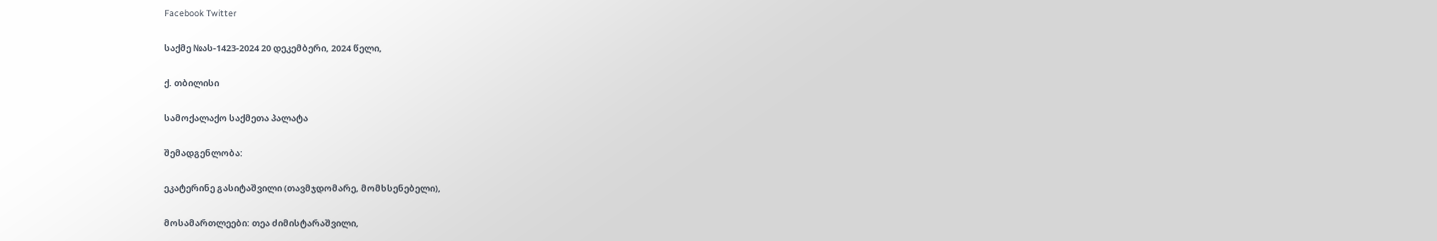Facebook Twitter

საქმე №ას-1423-2024 20 დეკემბერი, 2024 წელი,

ქ. თბილისი

სამოქალაქო საქმეთა პალატა

შემადგენლობა:

ეკატერინე გასიტაშვილი (თავმჯდომარე, მომხსენებელი),

მოსამართლეები: თეა ძიმისტარაშვილი,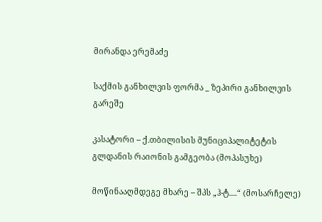მირანდა ერემაძე

საქმის განხილვის ფორმა _ ზეპირი განხილვის გარეშე

კასატორი – ქ.თბილისის მუნიციპალიტეტის გლდანის რაიონის გამგეობა (მოპასუხე)

მოწინააღმდეგე მხარე – შპს „ჰ-ტ....“ (მოსარჩელე)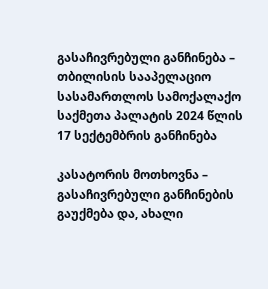გასაჩივრებული განჩინება – თბილისის სააპელაციო სასამართლოს სამოქალაქო საქმეთა პალატის 2024 წლის 17 სექტემბრის განჩინება

კასატორის მოთხოვნა – გასაჩივრებული განჩინების გაუქმება და, ახალი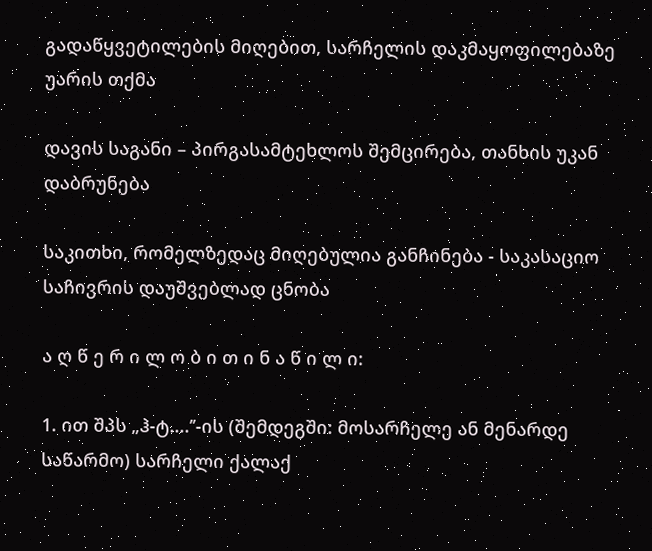გადაწყვეტილების მიღებით, სარჩელის დაკმაყოფილებაზე უარის თქმა

დავის საგანი – პირგასამტეხლოს შემცირება, თანხის უკან დაბრუნება

საკითხი, რომელზედაც მიღებულია განჩინება - საკასაციო საჩივრის დაუშვებლად ცნობა

ა ღ წ ე რ ი ლ ო ბ ი თ ი ნ ა წ ი ლ ი:

1. ით შპს „ჰ-ტ....’’-ის (შემდეგში: მოსარჩელე ან მენარდე საწარმო) სარჩელი ქალაქ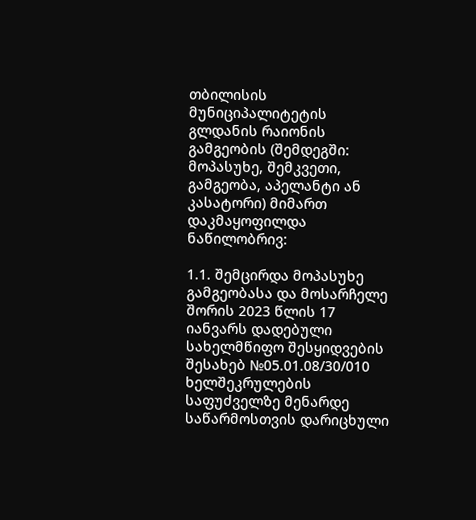თბილისის მუნიციპალიტეტის გლდანის რაიონის გამგეობის (შემდეგში: მოპასუხე, შემკვეთი, გამგეობა, აპელანტი ან კასატორი) მიმართ დაკმაყოფილდა ნაწილობრივ:

1.1. შემცირდა მოპასუხე გამგეობასა და მოსარჩელე შორის 2023 წლის 17 იანვარს დადებული სახელმწიფო შესყიდვების შესახებ №05.01.08/30/010 ხელშეკრულების საფუძველზე მენარდე საწარმოსთვის დარიცხული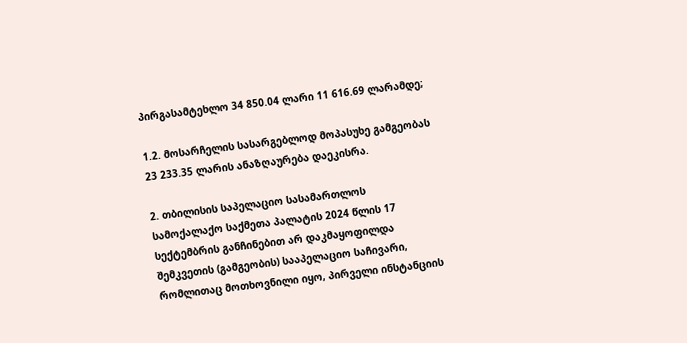პირგასამტეხლო 34 850.04 ლარი 11 616.69 ლარამდე;

1.2. მოსარჩელის სასარგებლოდ მოპასუხე გამგეობას 23 233.35 ლარის ანაზღაურება დაეკისრა.

2. თბილისის საპელაციო სასამართლოს სამოქალაქო საქმეთა პალატის 2024 წლის 17 სექტემბრის განჩინებით არ დაკმაყოფილდა შემკვეთის (გამგეობის) სააპელაციო საჩივარი, რომლითაც მოთხოვნილი იყო, პირველი ინსტანციის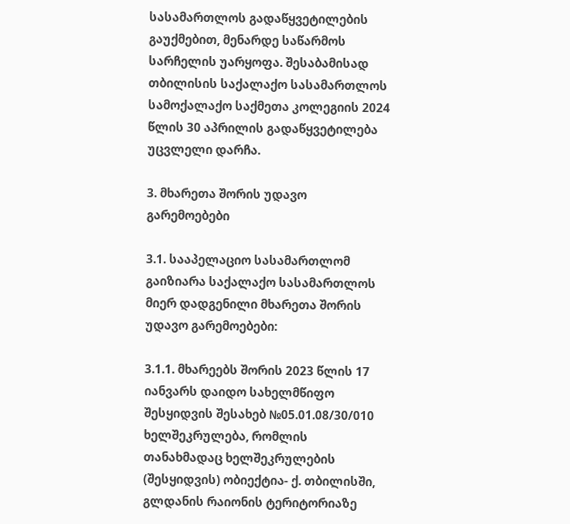სასამართლოს გადაწყვეტილების გაუქმებით, მენარდე საწარმოს სარჩელის უარყოფა. შესაბამისად თბილისის საქალაქო სასამართლოს სამოქალაქო საქმეთა კოლეგიის 2024 წლის 30 აპრილის გადაწყვეტილება უცვლელი დარჩა.

3. მხარეთა შორის უდავო გარემოებები

3.1. სააპელაციო სასამართლომ გაიზიარა საქალაქო სასამართლოს მიერ დადგენილი მხარეთა შორის უდავო გარემოებები:

3.1.1. მხარეებს შორის 2023 წლის 17 იანვარს დაიდო სახელმწიფო შესყიდვის შესახებ №05.01.08/30/010 ხელშეკრულება, რომლის თანახმადაც ხელშეკრულების (შესყიდვის) ობიექტია- ქ. თბილისში, გლდანის რაიონის ტერიტორიაზე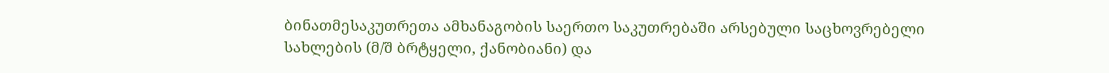ბინათმესაკუთრეთა ამხანაგობის საერთო საკუთრებაში არსებული საცხოვრებელი სახლების (მ/შ ბრტყელი, ქანობიანი) და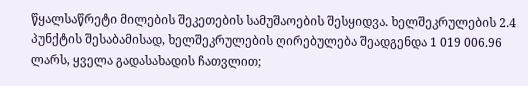წყალსაწრეტი მილების შეკეთების სამუშაოების შესყიდვა. ხელშეკრულების 2.4 პუნქტის შესაბამისად, ხელშეკრულების ღირებულება შეადგენდა 1 019 006.96 ლარს, ყველა გადასახადის ჩათვლით;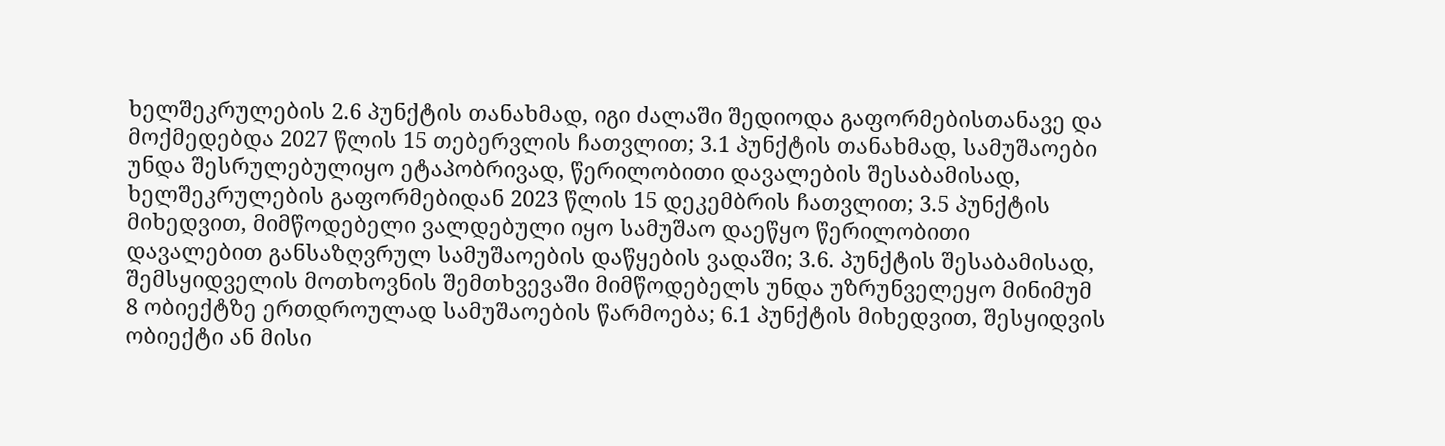ხელშეკრულების 2.6 პუნქტის თანახმად, იგი ძალაში შედიოდა გაფორმებისთანავე და მოქმედებდა 2027 წლის 15 თებერვლის ჩათვლით; 3.1 პუნქტის თანახმად, სამუშაოები უნდა შესრულებულიყო ეტაპობრივად, წერილობითი დავალების შესაბამისად, ხელშეკრულების გაფორმებიდან 2023 წლის 15 დეკემბრის ჩათვლით; 3.5 პუნქტის მიხედვით, მიმწოდებელი ვალდებული იყო სამუშაო დაეწყო წერილობითი დავალებით განსაზღვრულ სამუშაოების დაწყების ვადაში; 3.6. პუნქტის შესაბამისად, შემსყიდველის მოთხოვნის შემთხვევაში მიმწოდებელს უნდა უზრუნველეყო მინიმუმ 8 ობიექტზე ერთდროულად სამუშაოების წარმოება; 6.1 პუნქტის მიხედვით, შესყიდვის ობიექტი ან მისი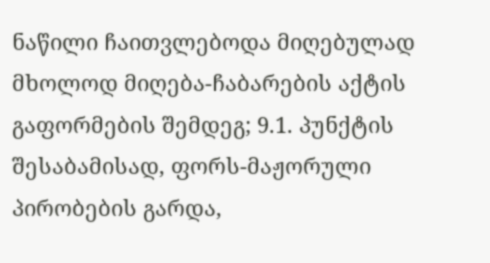ნაწილი ჩაითვლებოდა მიღებულად მხოლოდ მიღება-ჩაბარების აქტის გაფორმების შემდეგ; 9.1. პუნქტის შესაბამისად, ფორს-მაჟორული პირობების გარდა,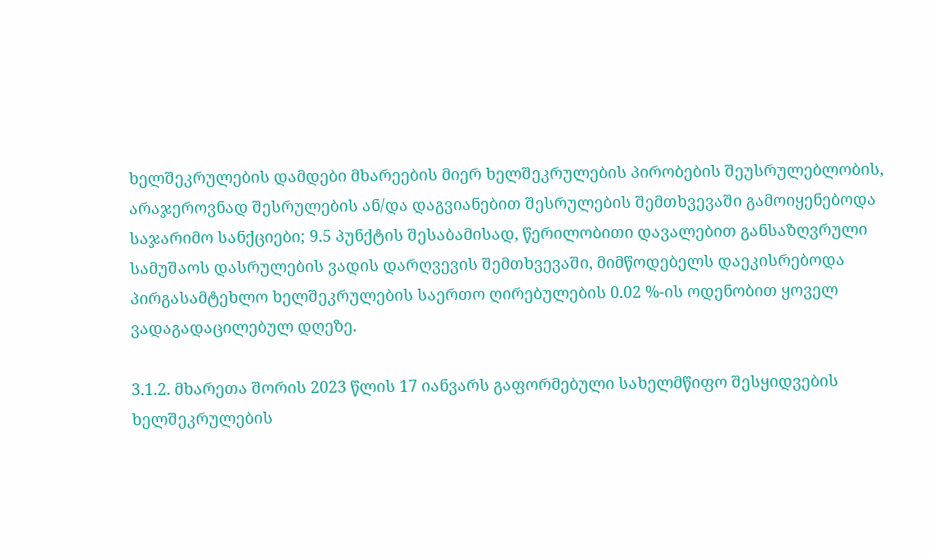ხელშეკრულების დამდები მხარეების მიერ ხელშეკრულების პირობების შეუსრულებლობის, არაჯეროვნად შესრულების ან/და დაგვიანებით შესრულების შემთხვევაში გამოიყენებოდა საჯარიმო სანქციები; 9.5 პუნქტის შესაბამისად, წერილობითი დავალებით განსაზღვრული სამუშაოს დასრულების ვადის დარღვევის შემთხვევაში, მიმწოდებელს დაეკისრებოდა პირგასამტეხლო ხელშეკრულების საერთო ღირებულების 0.02 %-ის ოდენობით ყოველ ვადაგადაცილებულ დღეზე.

3.1.2. მხარეთა შორის 2023 წლის 17 იანვარს გაფორმებული სახელმწიფო შესყიდვების ხელშეკრულების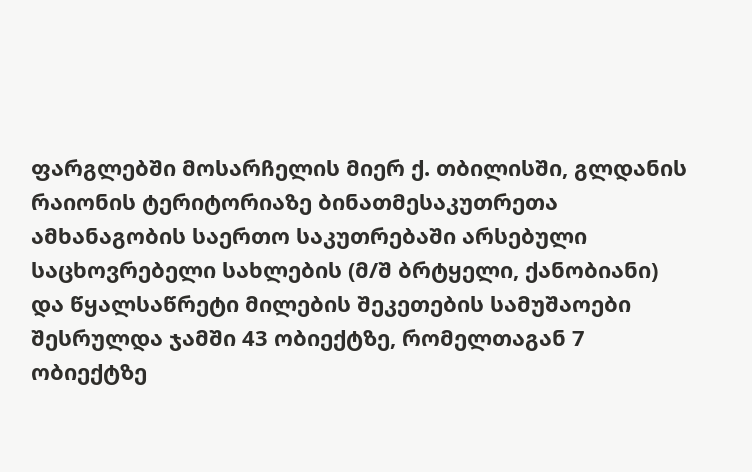ფარგლებში მოსარჩელის მიერ ქ. თბილისში, გლდანის რაიონის ტერიტორიაზე ბინათმესაკუთრეთა ამხანაგობის საერთო საკუთრებაში არსებული საცხოვრებელი სახლების (მ/შ ბრტყელი, ქანობიანი) და წყალსაწრეტი მილების შეკეთების სამუშაოები შესრულდა ჯამში 43 ობიექტზე, რომელთაგან 7 ობიექტზე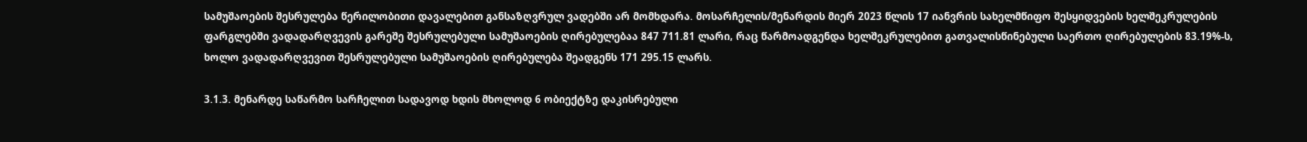სამუშაოების შესრულება წერილობითი დავალებით განსაზღვრულ ვადებში არ მომხდარა. მოსარჩელის/მენარდის მიერ 2023 წლის 17 იანვრის სახელმწიფო შესყიდვების ხელშეკრულების ფარგლებში ვადადარღვევის გარეშე შესრულებული სამუშაოების ღირებულებაა 847 711.81 ლარი, რაც წარმოადგენდა ხელშეკრულებით გათვალისწინებული საერთო ღირებულების 83.19%-ს, ხოლო ვადადარღვევით შესრულებული სამუშაოების ღირებულება შეადგენს 171 295.15 ლარს.

3.1.3. მენარდე საწარმო სარჩელით სადავოდ ხდის მხოლოდ 6 ობიექტზე დაკისრებული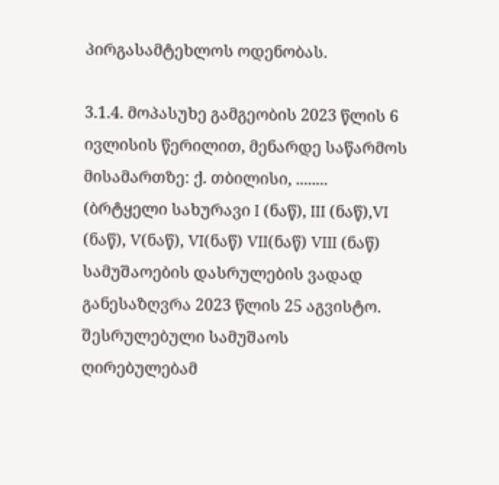პირგასამტეხლოს ოდენობას.

3.1.4. მოპასუხე გამგეობის 2023 წლის 6 ივლისის წერილით, მენარდე საწარმოს მისამართზე: ქ. თბილისი, ........ (ბრტყელი სახურავი I (ნაწ), III (ნაწ),VI (ნაწ), V(ნაწ), VI(ნაწ) VII(ნაწ) VIII (ნაწ) სამუშაოების დასრულების ვადად განესაზღვრა 2023 წლის 25 აგვისტო. შესრულებული სამუშაოს ღირებულებამ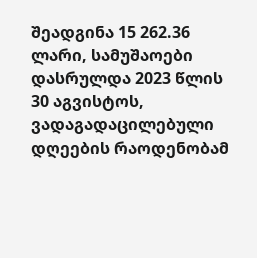შეადგინა 15 262.36 ლარი, სამუშაოები დასრულდა 2023 წლის 30 აგვისტოს, ვადაგადაცილებული დღეების რაოდენობამ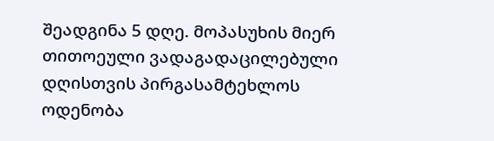შეადგინა 5 დღე. მოპასუხის მიერ თითოეული ვადაგადაცილებული დღისთვის პირგასამტეხლოს ოდენობა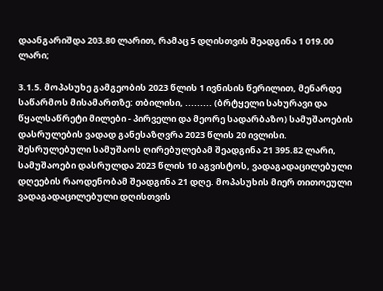დაანგარიშდა 203.80 ლარით, რამაც 5 დღისთვის შეადგინა 1 019.00 ლარი;

3.1.5. მოპასუხე გამგეობის 2023 წლის 1 ივნისის წერილით, მენარდე საწარმოს მისამართზე: თბილისი, ......... (ბრტყელი სახურავი და წყალსაწრეტი მილები - პირველი და მეორე სადარბაზო) სამუშაოების დასრულების ვადად განესაზღვრა 2023 წლის 20 ივლისი. შესრულებული სამუშაოს ღირებულებამ შეადგინა 21 395.82 ლარი, სამუშაოები დასრულდა 2023 წლის 10 აგვისტოს, ვადაგადაცილებული დღეების რაოდენობამ შეადგინა 21 დღე. მოპასუხის მიერ თითოეული ვადაგადაცილებული დღისთვის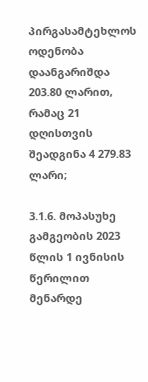პირგასამტეხლოს ოდენობა დაანგარიშდა 203.80 ლარით, რამაც 21 დღისთვის შეადგინა 4 279.83 ლარი;

3.1.6. მოპასუხე გამგეობის 2023 წლის 1 ივნისის წერილით მენარდე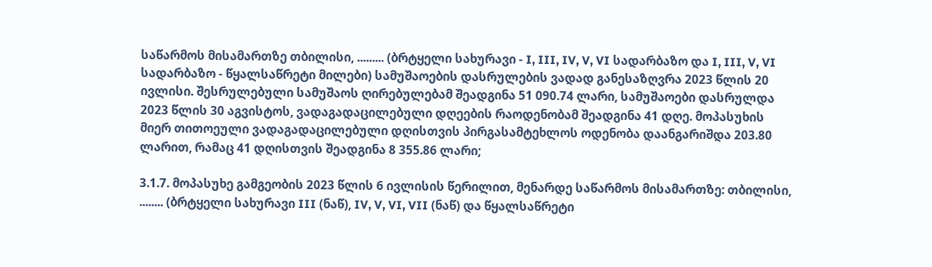საწარმოს მისამართზე თბილისი, ......... (ბრტყელი სახურავი - I, III, IV, V, VI სადარბაზო და I, III, V, VI სადარბაზო - წყალსაწრეტი მილები) სამუშაოების დასრულების ვადად განესაზღვრა 2023 წლის 20 ივლისი. შესრულებული სამუშაოს ღირებულებამ შეადგინა 51 090.74 ლარი, სამუშაოები დასრულდა 2023 წლის 30 აგვისტოს, ვადაგადაცილებული დღეების რაოდენობამ შეადგინა 41 დღე. მოპასუხის მიერ თითოეული ვადაგადაცილებული დღისთვის პირგასამტეხლოს ოდენობა დაანგარიშდა 203.80 ლარით, რამაც 41 დღისთვის შეადგინა 8 355.86 ლარი;

3.1.7. მოპასუხე გამგეობის 2023 წლის 6 ივლისის წერილით, მენარდე საწარმოს მისამართზე: თბილისი, ........ (ბრტყელი სახურავი III (ნაწ), IV, V, VI, VII (ნაწ) და წყალსაწრეტი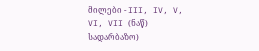მილები - III, IV, V, VI, VII (ნაწ) სადარბაზო)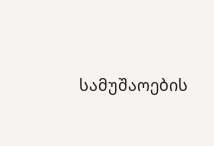სამუშაოების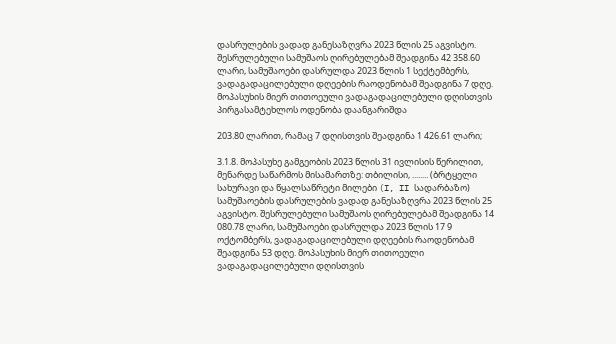დასრულების ვადად განესაზღვრა 2023 წლის 25 აგვისტო. შესრულებული სამუშაოს ღირებულებამ შეადგინა 42 358.60 ლარი, სამუშაოები დასრულდა 2023 წლის 1 სექტემბერს, ვადაგადაცილებული დღეების რაოდენობამ შეადგინა 7 დღე. მოპასუხის მიერ თითოეული ვადაგადაცილებული დღისთვის პირგასამტეხლოს ოდენობა დაანგარიშდა

203.80 ლარით, რამაც 7 დღისთვის შეადგინა 1 426.61 ლარი;

3.1.8. მოპასუხე გამგეობის 2023 წლის 31 ივლისის წერილით, მენარდე საწარმოს მისამართზე: თბილისი, ........ (ბრტყელი სახურავი და წყალსაწრეტი მილები (I, II სადარბაზო) სამუშაოების დასრულების ვადად განესაზღვრა 2023 წლის 25 აგვისტო. შესრულებული სამუშაოს ღირებულებამ შეადგინა 14 080.78 ლარი, სამუშაოები დასრულდა 2023 წლის 17 9 ოქტომბერს, ვადაგადაცილებული დღეების რაოდენობამ შეადგინა 53 დღე. მოპასუხის მიერ თითოეული ვადაგადაცილებული დღისთვის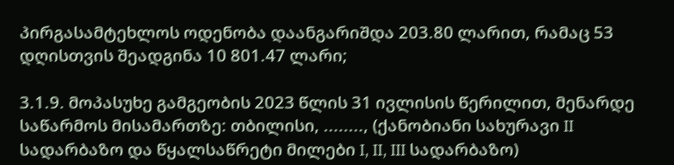პირგასამტეხლოს ოდენობა დაანგარიშდა 203.80 ლარით, რამაც 53 დღისთვის შეადგინა 10 801.47 ლარი;

3.1.9. მოპასუხე გამგეობის 2023 წლის 31 ივლისის წერილით, მენარდე საწარმოს მისამართზე: თბილისი, ........, (ქანობიანი სახურავი II სადარბაზო და წყალსაწრეტი მილები I, II, III სადარბაზო)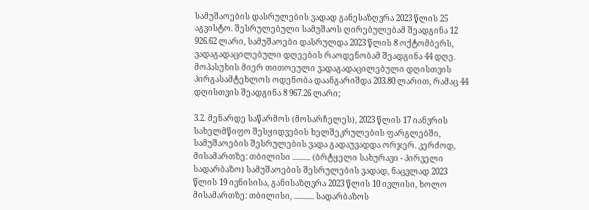სამუშაოების დასრულების ვადად განესაზღვრა 2023 წლის 25 აგვისტო. შესრულებული სამუშაოს ღირებულებამ შეადგინა 12 926.62 ლარი, სამუშაოები დასრულდა 2023 წლის 8 ოქტომბერს, ვადაგადაცილებული დღეების რაოდენობამ შეადგინა 44 დღე. მოპასუხის მიერ თითოეული ვადაგადაცილებული დღისთვის პირგასამტეხლოს ოდენობა დაანგარიშდა 203.80 ლარით, რამაც 44 დღისთვის შეადგინა 8 967.26 ლარი;

3.2. მენარდე საწარმოს (მოსარჩელეს), 2023 წლის 17 იანვრის სახელმწიფო შესყიდვების ხელშეკრულების ფარგლებში, სამუშაოების შესრულების ვადა გადაუვადდა ორჯერ. კერძოდ, მისამართზე: თბილისი ......... (ბრტყელი სახურავი - პირველი სადარბაზო) სამუშაოების შესრულების ვადად, ნაცვლად 2023 წლის 19 ივნისისა, განისაზღვრა 2023 წლის 10 ივლისი, ხოლო მისამართზე: თბილისი, .......... სადარბაზოს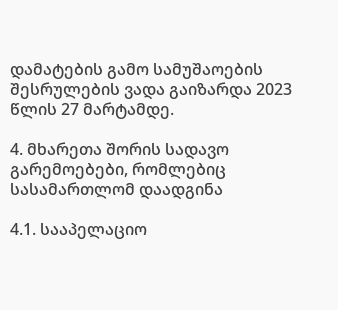დამატების გამო სამუშაოების შესრულების ვადა გაიზარდა 2023 წლის 27 მარტამდე.

4. მხარეთა შორის სადავო გარემოებები, რომლებიც სასამართლომ დაადგინა

4.1. სააპელაციო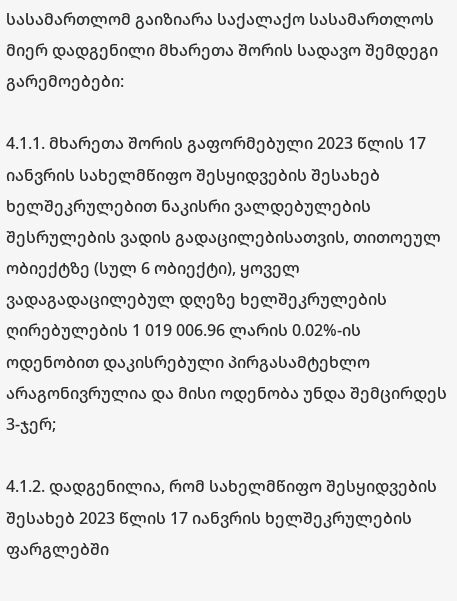სასამართლომ გაიზიარა საქალაქო სასამართლოს მიერ დადგენილი მხარეთა შორის სადავო შემდეგი გარემოებები:

4.1.1. მხარეთა შორის გაფორმებული 2023 წლის 17 იანვრის სახელმწიფო შესყიდვების შესახებ ხელშეკრულებით ნაკისრი ვალდებულების შესრულების ვადის გადაცილებისათვის, თითოეულ ობიექტზე (სულ 6 ობიექტი), ყოველ ვადაგადაცილებულ დღეზე ხელშეკრულების ღირებულების 1 019 006.96 ლარის 0.02%-ის ოდენობით დაკისრებული პირგასამტეხლო არაგონივრულია და მისი ოდენობა უნდა შემცირდეს 3-ჯერ;

4.1.2. დადგენილია, რომ სახელმწიფო შესყიდვების შესახებ 2023 წლის 17 იანვრის ხელშეკრულების ფარგლებში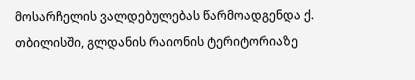მოსარჩელის ვალდებულებას წარმოადგენდა ქ. თბილისში, გლდანის რაიონის ტერიტორიაზე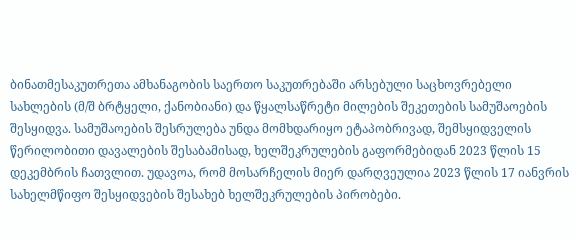ბინათმესაკუთრეთა ამხანაგობის საერთო საკუთრებაში არსებული საცხოვრებელი სახლების (მ/შ ბრტყელი, ქანობიანი) და წყალსაწრეტი მილების შეკეთების სამუშაოების შესყიდვა. სამუშაოების შესრულება უნდა მომხდარიყო ეტაპობრივად, შემსყიდველის წერილობითი დავალების შესაბამისად, ხელშეკრულების გაფორმებიდან 2023 წლის 15 დეკემბრის ჩათვლით. უდავოა, რომ მოსარჩელის მიერ დარღვეულია 2023 წლის 17 იანვრის სახელმწიფო შესყიდვების შესახებ ხელშეკრულების პირობები.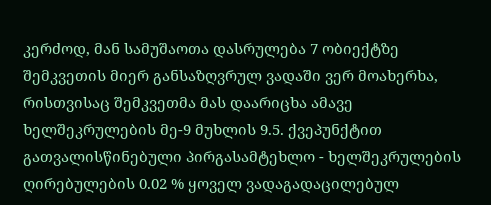კერძოდ, მან სამუშაოთა დასრულება 7 ობიექტზე შემკვეთის მიერ განსაზღვრულ ვადაში ვერ მოახერხა, რისთვისაც შემკვეთმა მას დაარიცხა ამავე ხელშეკრულების მე-9 მუხლის 9.5. ქვეპუნქტით გათვალისწინებული პირგასამტეხლო - ხელშეკრულების ღირებულების 0.02 % ყოველ ვადაგადაცილებულ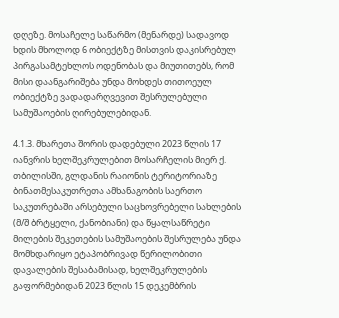დღეზე. მოსაჩელე საწარმო (მენარდე) სადავოდ ხდის მხოლოდ 6 ობიექტზე მისთვის დაკისრებულ პირგასამტეხლოს ოდენობას და მიუთითებს, რომ მისი დაანგარიშება უნდა მოხდეს თითოეულ ობიექტზე ვადადარღვევით შესრულებული სამუშაოების ღირებულებიდან.

4.1.3. მხარეთა შორის დადებული 2023 წლის 17 იანვრის ხელშეკრულებით მოსარჩელის მიერ ქ. თბილისში, გლდანის რაიონის ტერიტორიაზე ბინათმესაკუთრეთა ამხანაგობის საერთო საკუთრებაში არსებული საცხოვრებელი სახლების (მ/შ ბრტყელი, ქანობიანი) და წყალსაწრეტი მილების შეკეთების სამუშაოების შესრულება უნდა მომხდარიყო ეტაპობრივად წერილობითი დავალების შესაბამისად, ხელშეკრულების გაფორმებიდან 2023 წლის 15 დეკემბრის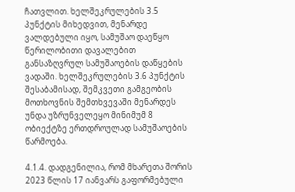ჩათვლით. ხელშეკრულების 3.5 პუნქტის მიხედვით, მენარდე ვალდებული იყო, სამუშაო დაეწყო წერილობითი დავალებით განსაზღვრულ სამუშაოების დაწყების ვადაში. ხელშეკრულების 3.6 პუნქტის შესაბამისად, შემკვეთი გამგეობის მოთხოვნის შემთხვევაში მენარდეს უნდა უზრუნველეყო მინიმუმ 8 ობიექტზე ერთდროულად სამუშაოების წარმოება.

4.1.4. დადგენილია, რომ მხარეთა შორის 2023 წლის 17 იანვარს გაფორმებული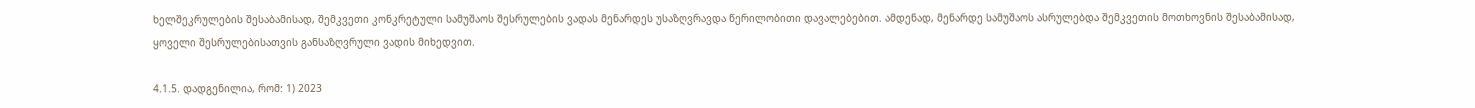ხელშეკრულების შესაბამისად, შემკვეთი კონკრეტული სამუშაოს შესრულების ვადას მენარდეს უსაზღვრავდა წერილობითი დავალებებით. ამდენად, მენარდე სამუშაოს ასრულებდა შემკვეთის მოთხოვნის შესაბამისად, ყოველი შესრულებისათვის განსაზღვრული ვადის მიხედვით.

4.1.5. დადგენილია, რომ: 1) 2023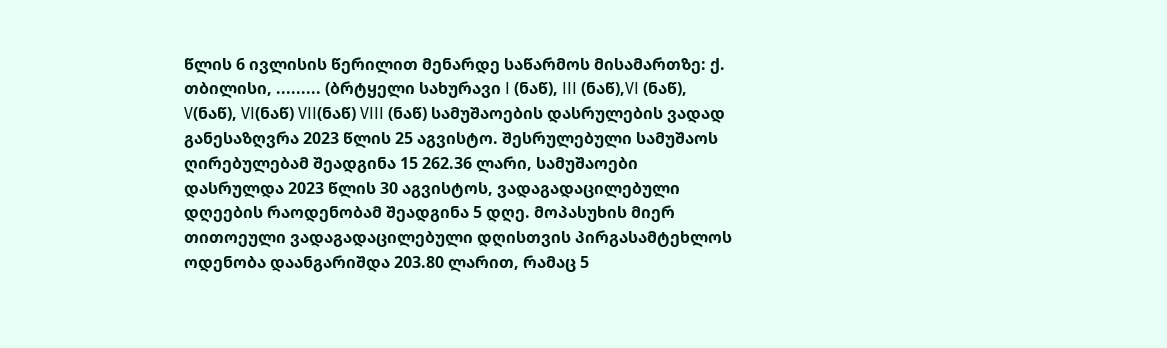წლის 6 ივლისის წერილით მენარდე საწარმოს მისამართზე: ქ. თბილისი, ......... (ბრტყელი სახურავი I (ნაწ), III (ნაწ),VI (ნაწ), V(ნაწ), VI(ნაწ) VII(ნაწ) VIII (ნაწ) სამუშაოების დასრულების ვადად განესაზღვრა 2023 წლის 25 აგვისტო. შესრულებული სამუშაოს ღირებულებამ შეადგინა 15 262.36 ლარი, სამუშაოები დასრულდა 2023 წლის 30 აგვისტოს, ვადაგადაცილებული დღეების რაოდენობამ შეადგინა 5 დღე. მოპასუხის მიერ თითოეული ვადაგადაცილებული დღისთვის პირგასამტეხლოს ოდენობა დაანგარიშდა 203.80 ლარით, რამაც 5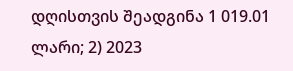დღისთვის შეადგინა 1 019.01 ლარი; 2) 2023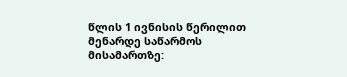წლის 1 ივნისის წერილით მენარდე საწარმოს მისამართზე: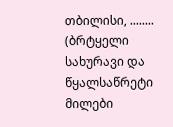თბილისი, ........ (ბრტყელი სახურავი და წყალსაწრეტი მილები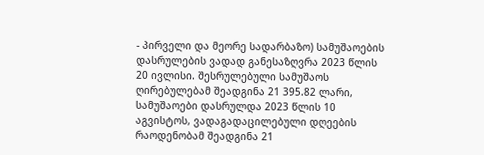- პირველი და მეორე სადარბაზო) სამუშაოების დასრულების ვადად განესაზღვრა 2023 წლის 20 ივლისი. შესრულებული სამუშაოს ღირებულებამ შეადგინა 21 395.82 ლარი, სამუშაოები დასრულდა 2023 წლის 10 აგვისტოს, ვადაგადაცილებული დღეების რაოდენობამ შეადგინა 21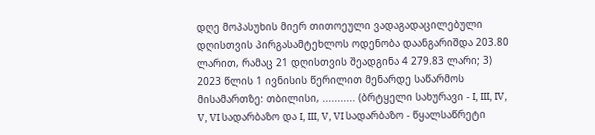დღე მოპასუხის მიერ თითოეული ვადაგადაცილებული დღისთვის პირგასამტეხლოს ოდენობა დაანგარიშდა 203.80 ლარით, რამაც 21 დღისთვის შეადგინა 4 279.83 ლარი; 3) 2023 წლის 1 ივნისის წერილით მენარდე საწარმოს მისამართზე: თბილისი, ........... (ბრტყელი სახურავი - I, III, IV, V, VI სადარბაზო და I, III, V, VI სადარბაზო - წყალსაწრეტი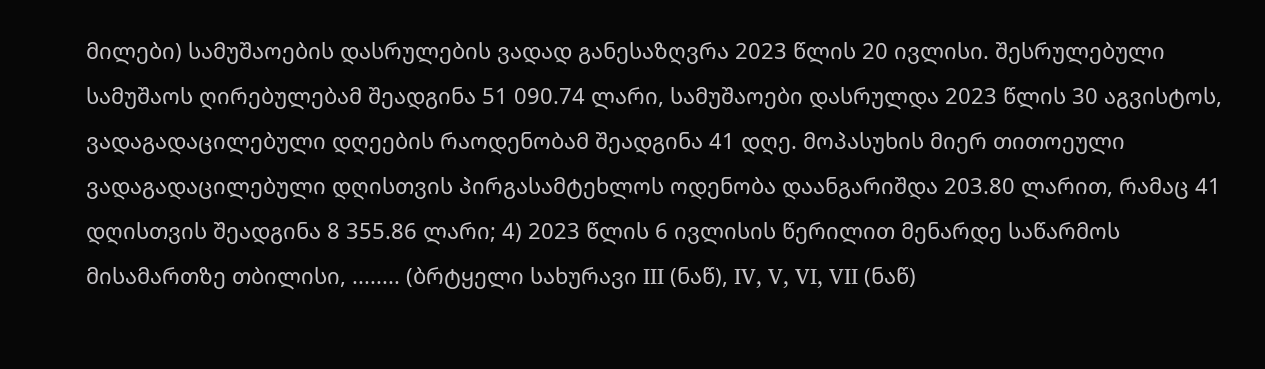მილები) სამუშაოების დასრულების ვადად განესაზღვრა 2023 წლის 20 ივლისი. შესრულებული სამუშაოს ღირებულებამ შეადგინა 51 090.74 ლარი, სამუშაოები დასრულდა 2023 წლის 30 აგვისტოს, ვადაგადაცილებული დღეების რაოდენობამ შეადგინა 41 დღე. მოპასუხის მიერ თითოეული ვადაგადაცილებული დღისთვის პირგასამტეხლოს ოდენობა დაანგარიშდა 203.80 ლარით, რამაც 41 დღისთვის შეადგინა 8 355.86 ლარი; 4) 2023 წლის 6 ივლისის წერილით მენარდე საწარმოს მისამართზე თბილისი, ........ (ბრტყელი სახურავი III (ნაწ), IV, V, VI, VII (ნაწ)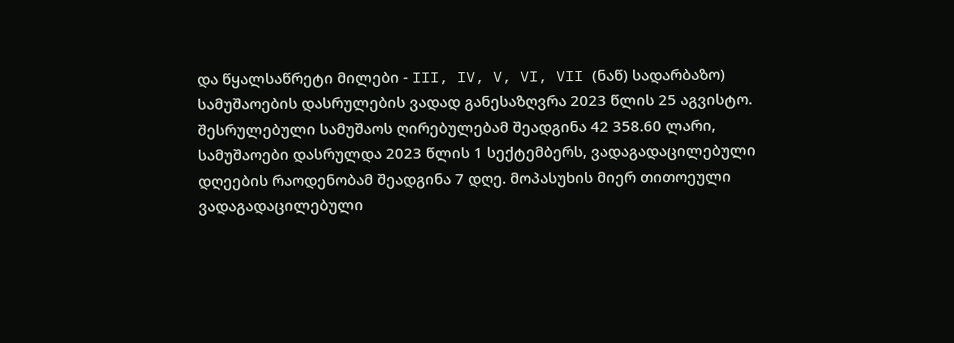და წყალსაწრეტი მილები - III, IV, V, VI, VII (ნაწ) სადარბაზო) სამუშაოების დასრულების ვადად განესაზღვრა 2023 წლის 25 აგვისტო. შესრულებული სამუშაოს ღირებულებამ შეადგინა 42 358.60 ლარი, სამუშაოები დასრულდა 2023 წლის 1 სექტემბერს, ვადაგადაცილებული დღეების რაოდენობამ შეადგინა 7 დღე. მოპასუხის მიერ თითოეული ვადაგადაცილებული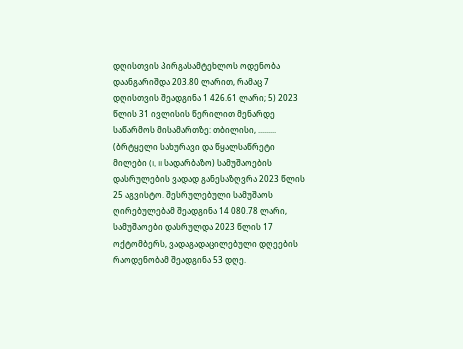დღისთვის პირგასამტეხლოს ოდენობა დაანგარიშდა 203.80 ლარით, რამაც 7 დღისთვის შეადგინა 1 426.61 ლარი; 5) 2023 წლის 31 ივლისის წერილით მენარდე საწარმოს მისამართზე: თბილისი, ......... (ბრტყელი სახურავი და წყალსაწრეტი მილები (I, II სადარბაზო) სამუშაოების დასრულების ვადად განესაზღვრა 2023 წლის 25 აგვისტო. შესრულებული სამუშაოს ღირებულებამ შეადგინა 14 080.78 ლარი, სამუშაოები დასრულდა 2023 წლის 17 ოქტომბერს, ვადაგადაცილებული დღეების რაოდენობამ შეადგინა 53 დღე.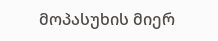მოპასუხის მიერ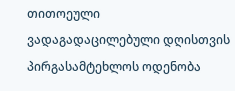თითოეული ვადაგადაცილებული დღისთვის პირგასამტეხლოს ოდენობა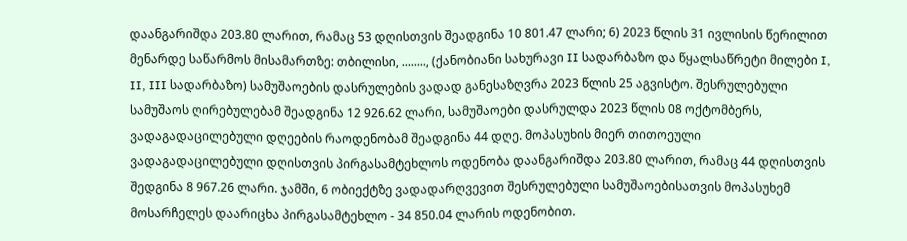დაანგარიშდა 203.80 ლარით, რამაც 53 დღისთვის შეადგინა 10 801.47 ლარი; 6) 2023 წლის 31 ივლისის წერილით მენარდე საწარმოს მისამართზე: თბილისი, ........, (ქანობიანი სახურავი II სადარბაზო და წყალსაწრეტი მილები I, II, III სადარბაზო) სამუშაოების დასრულების ვადად განესაზღვრა 2023 წლის 25 აგვისტო. შესრულებული სამუშაოს ღირებულებამ შეადგინა 12 926.62 ლარი, სამუშაოები დასრულდა 2023 წლის 08 ოქტომბერს, ვადაგადაცილებული დღეების რაოდენობამ შეადგინა 44 დღე. მოპასუხის მიერ თითოეული ვადაგადაცილებული დღისთვის პირგასამტეხლოს ოდენობა დაანგარიშდა 203.80 ლარით, რამაც 44 დღისთვის შედგინა 8 967.26 ლარი. ჯამში, 6 ობიექტზე ვადადარღვევით შესრულებული სამუშაოებისათვის მოპასუხემ მოსარჩელეს დაარიცხა პირგასამტეხლო - 34 850.04 ლარის ოდენობით.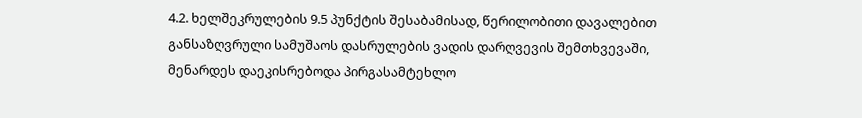4.2. ხელშეკრულების 9.5 პუნქტის შესაბამისად, წერილობითი დავალებით განსაზღვრული სამუშაოს დასრულების ვადის დარღვევის შემთხვევაში, მენარდეს დაეკისრებოდა პირგასამტეხლო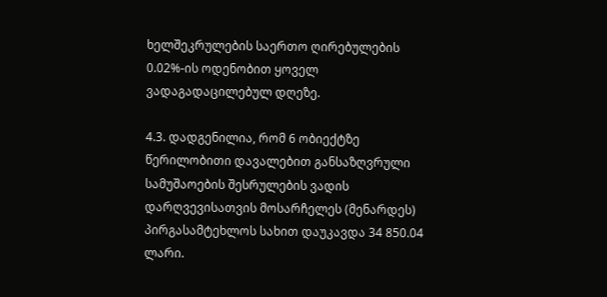ხელშეკრულების საერთო ღირებულების 0.02%-ის ოდენობით ყოველ ვადაგადაცილებულ დღეზე.

4.3. დადგენილია, რომ 6 ობიექტზე წერილობითი დავალებით განსაზღვრული სამუშაოების შესრულების ვადის დარღვევისათვის მოსარჩელეს (მენარდეს) პირგასამტეხლოს სახით დაუკავდა 34 850.04 ლარი.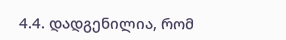4.4. დადგენილია, რომ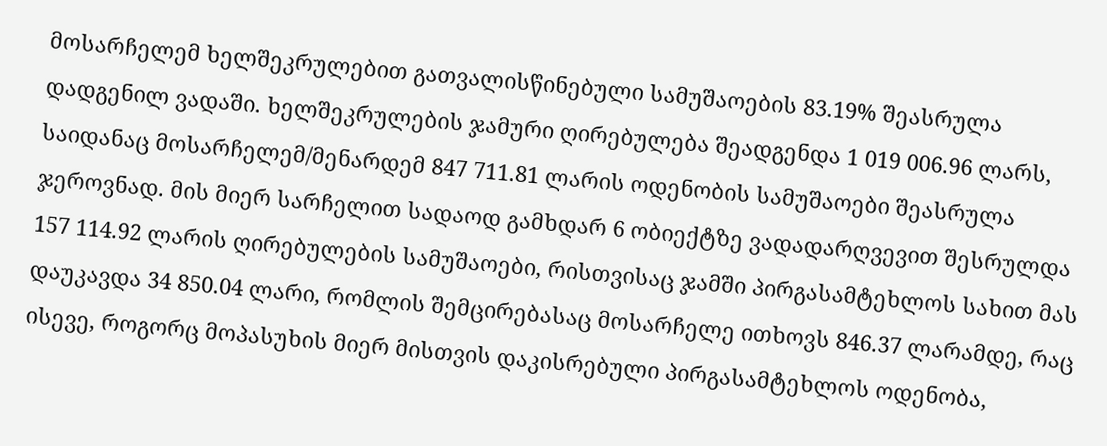მოსარჩელემ ხელშეკრულებით გათვალისწინებული სამუშაოების 83.19% შეასრულა დადგენილ ვადაში. ხელშეკრულების ჯამური ღირებულება შეადგენდა 1 019 006.96 ლარს, საიდანაც მოსარჩელემ/მენარდემ 847 711.81 ლარის ოდენობის სამუშაოები შეასრულა ჯეროვნად. მის მიერ სარჩელით სადაოდ გამხდარ 6 ობიექტზე ვადადარღვევით შესრულდა 157 114.92 ლარის ღირებულების სამუშაოები, რისთვისაც ჯამში პირგასამტეხლოს სახით მას დაუკავდა 34 850.04 ლარი, რომლის შემცირებასაც მოსარჩელე ითხოვს 846.37 ლარამდე, რაც ისევე, როგორც მოპასუხის მიერ მისთვის დაკისრებული პირგასამტეხლოს ოდენობა,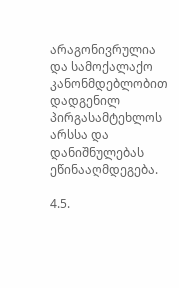არაგონივრულია და სამოქალაქო კანონმდებლობით დადგენილ პირგასამტეხლოს არსსა და დანიშნულებას ეწინააღმდეგება.

4.5.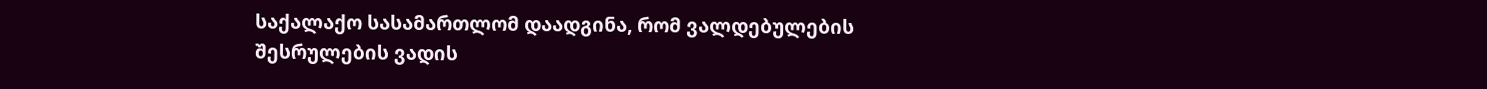საქალაქო სასამართლომ დაადგინა, რომ ვალდებულების შესრულების ვადის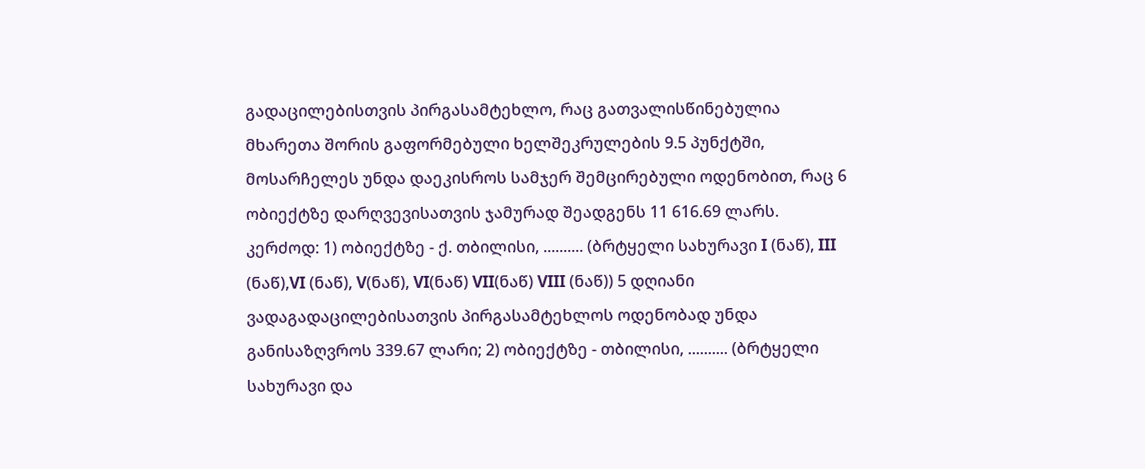გადაცილებისთვის პირგასამტეხლო, რაც გათვალისწინებულია მხარეთა შორის გაფორმებული ხელშეკრულების 9.5 პუნქტში, მოსარჩელეს უნდა დაეკისროს სამჯერ შემცირებული ოდენობით, რაც 6 ობიექტზე დარღვევისათვის ჯამურად შეადგენს 11 616.69 ლარს. კერძოდ: 1) ობიექტზე - ქ. თბილისი, .......... (ბრტყელი სახურავი I (ნაწ), III (ნაწ),VI (ნაწ), V(ნაწ), VI(ნაწ) VII(ნაწ) VIII (ნაწ)) 5 დღიანი ვადაგადაცილებისათვის პირგასამტეხლოს ოდენობად უნდა განისაზღვროს 339.67 ლარი; 2) ობიექტზე - თბილისი, .......... (ბრტყელი სახურავი და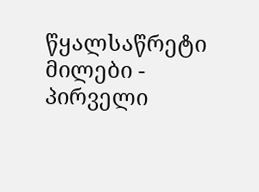წყალსაწრეტი მილები - პირველი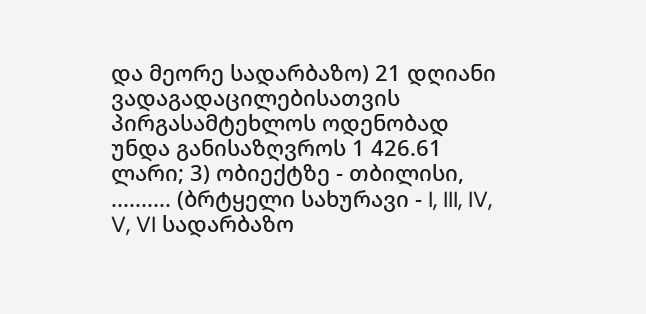და მეორე სადარბაზო) 21 დღიანი ვადაგადაცილებისათვის პირგასამტეხლოს ოდენობად უნდა განისაზღვროს 1 426.61 ლარი; 3) ობიექტზე - თბილისი, .......... (ბრტყელი სახურავი - I, III, IV, V, VI სადარბაზო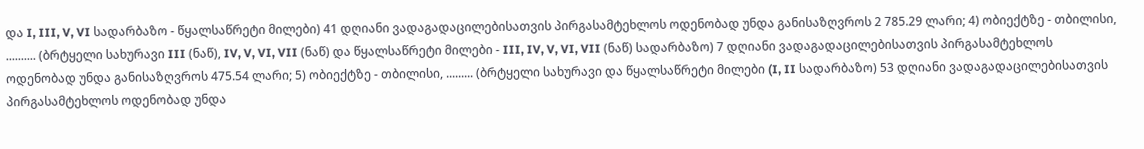და I, III, V, VI სადარბაზო - წყალსაწრეტი მილები) 41 დღიანი ვადაგადაცილებისათვის პირგასამტეხლოს ოდენობად უნდა განისაზღვროს 2 785.29 ლარი; 4) ობიექტზე - თბილისი, .......... (ბრტყელი სახურავი III (ნაწ), IV, V, VI, VII (ნაწ) და წყალსაწრეტი მილები - III, IV, V, VI, VII (ნაწ) სადარბაზო) 7 დღიანი ვადაგადაცილებისათვის პირგასამტეხლოს ოდენობად უნდა განისაზღვროს 475.54 ლარი; 5) ობიექტზე - თბილისი, ......... (ბრტყელი სახურავი და წყალსაწრეტი მილები (I, II სადარბაზო) 53 დღიანი ვადაგადაცილებისათვის პირგასამტეხლოს ოდენობად უნდა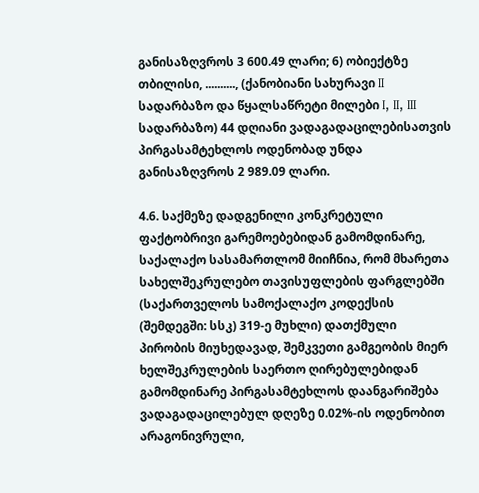განისაზღვროს 3 600.49 ლარი; 6) ობიექტზე თბილისი, .........., (ქანობიანი სახურავი II სადარბაზო და წყალსაწრეტი მილები I, II, III სადარბაზო) 44 დღიანი ვადაგადაცილებისათვის პირგასამტეხლოს ოდენობად უნდა განისაზღვროს 2 989.09 ლარი.

4.6. საქმეზე დადგენილი კონკრეტული ფაქტობრივი გარემოებებიდან გამომდინარე, საქალაქო სასამართლომ მიიჩნია, რომ მხარეთა სახელშეკრულებო თავისუფლების ფარგლებში (საქართველოს სამოქალაქო კოდექსის (შემდეგში: სსკ) 319-ე მუხლი) დათქმული პირობის მიუხედავად, შემკვეთი გამგეობის მიერ ხელშეკრულების საერთო ღირებულებიდან გამომდინარე პირგასამტეხლოს დაანგარიშება ვადაგადაცილებულ დღეზე 0.02%-ის ოდენობით არაგონივრული,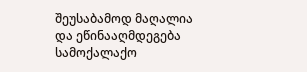შეუსაბამოდ მაღალია და ეწინააღმდეგება სამოქალაქო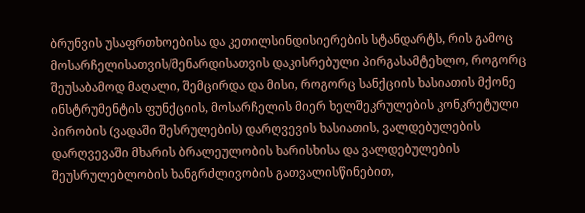ბრუნვის უსაფრთხოებისა და კეთილსინდისიერების სტანდარტს, რის გამოც მოსარჩელისათვის/მენარდისათვის დაკისრებული პირგასამტეხლო, როგორც შეუსაბამოდ მაღალი, შემცირდა და მისი, როგორც სანქციის ხასიათის მქონე ინსტრუმენტის ფუნქციის, მოსარჩელის მიერ ხელშეკრულების კონკრეტული პირობის (ვადაში შესრულების) დარღვევის ხასიათის, ვალდებულების დარღვევაში მხარის ბრალეულობის ხარისხისა და ვალდებულების შეუსრულებლობის ხანგრძლივობის გათვალისწინებით,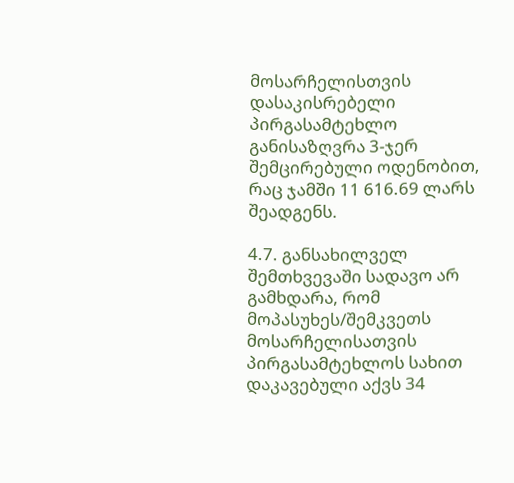მოსარჩელისთვის დასაკისრებელი პირგასამტეხლო განისაზღვრა 3-ჯერ შემცირებული ოდენობით, რაც ჯამში 11 616.69 ლარს შეადგენს.

4.7. განსახილველ შემთხვევაში სადავო არ გამხდარა, რომ მოპასუხეს/შემკვეთს მოსარჩელისათვის პირგასამტეხლოს სახით დაკავებული აქვს 34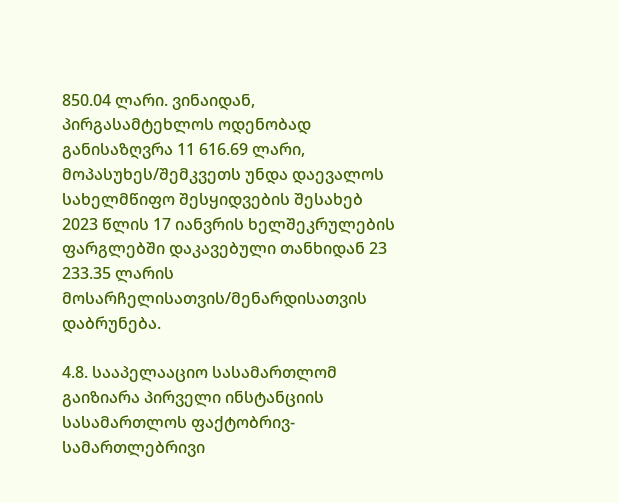850.04 ლარი. ვინაიდან, პირგასამტეხლოს ოდენობად განისაზღვრა 11 616.69 ლარი, მოპასუხეს/შემკვეთს უნდა დაევალოს სახელმწიფო შესყიდვების შესახებ 2023 წლის 17 იანვრის ხელშეკრულების ფარგლებში დაკავებული თანხიდან 23 233.35 ლარის მოსარჩელისათვის/მენარდისათვის დაბრუნება.

4.8. სააპელააციო სასამართლომ გაიზიარა პირველი ინსტანციის სასამართლოს ფაქტობრივ-სამართლებრივი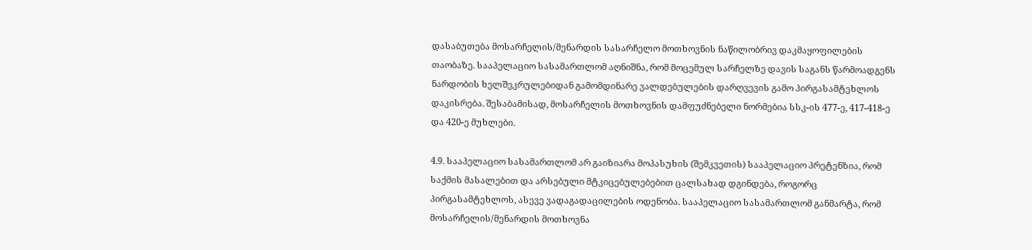დასაბუთება მოსარჩელის/მენარდის სასარჩელო მოთხოვნის ნაწილობრივ დაკმაყოფილების თაობაზე. სააპელაციო სასამართლომ აღნიშნა, რომ მოცემულ სარჩელზე დავის საგანს წარმოადგენს ნარდობის ხელშეკრულებიდან გამომდინარე ვალდებულების დარღვევის გამო პირგასამტეხლოს დაკისრება. შესაბამისად, მოსარჩელის მოთხოვნის დამფუძნებელი ნორმებია სსკ-ის 477-ე, 417-418-ე და 420-ე მუხლები.

4.9. სააპელაციო სასამართლომ არ გაიზიარა მოპასუხის (შემკვეთის) სააპელაციო პრეტენზია, რომ საქმის მასალებით და არსებული მტკიცებულებებით ცალსახად დგინდება, როგორც პირგასამტეხლოს, ასევე ვადაგადაცილების ოდენობა. სააპელაციო სასამართლომ განმარტა, რომ მოსარჩელის/მენარდის მოთხოვნა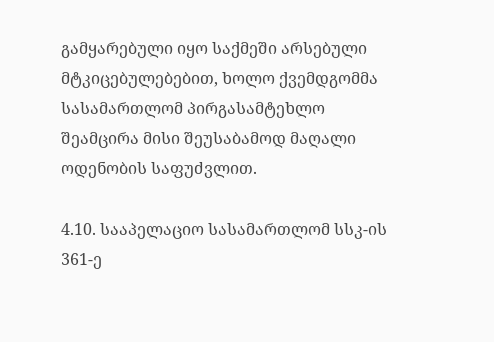გამყარებული იყო საქმეში არსებული მტკიცებულებებით, ხოლო ქვემდგომმა სასამართლომ პირგასამტეხლო შეამცირა მისი შეუსაბამოდ მაღალი ოდენობის საფუძვლით.

4.10. სააპელაციო სასამართლომ სსკ-ის 361-ე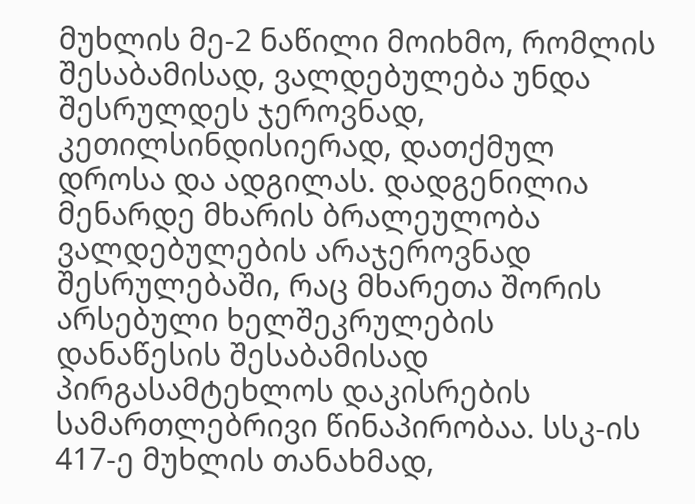მუხლის მე-2 ნაწილი მოიხმო, რომლის შესაბამისად, ვალდებულება უნდა შესრულდეს ჯეროვნად, კეთილსინდისიერად, დათქმულ დროსა და ადგილას. დადგენილია მენარდე მხარის ბრალეულობა ვალდებულების არაჯეროვნად შესრულებაში, რაც მხარეთა შორის არსებული ხელშეკრულების დანაწესის შესაბამისად პირგასამტეხლოს დაკისრების სამართლებრივი წინაპირობაა. სსკ-ის 417-ე მუხლის თანახმად,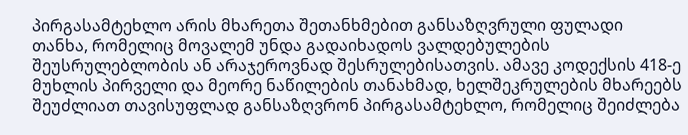პირგასამტეხლო არის მხარეთა შეთანხმებით განსაზღვრული ფულადი თანხა, რომელიც მოვალემ უნდა გადაიხადოს ვალდებულების შეუსრულებლობის ან არაჯეროვნად შესრულებისათვის. ამავე კოდექსის 418-ე მუხლის პირველი და მეორე ნაწილების თანახმად, ხელშეკრულების მხარეებს შეუძლიათ თავისუფლად განსაზღვრონ პირგასამტეხლო, რომელიც შეიძლება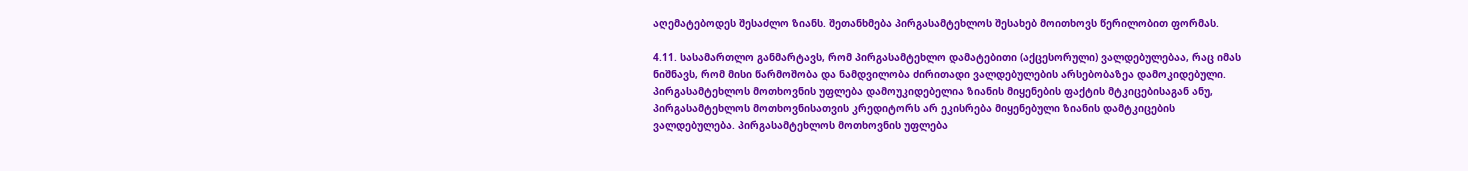აღემატებოდეს შესაძლო ზიანს. შეთანხმება პირგასამტეხლოს შესახებ მოითხოვს წერილობით ფორმას.

4.11. სასამართლო განმარტავს, რომ პირგასამტეხლო დამატებითი (აქცესორული) ვალდებულებაა, რაც იმას ნიშნავს, რომ მისი წარმოშობა და ნამდვილობა ძირითადი ვალდებულების არსებობაზეა დამოკიდებული. პირგასამტეხლოს მოთხოვნის უფლება დამოუკიდებელია ზიანის მიყენების ფაქტის მტკიცებისაგან ანუ, პირგასამტეხლოს მოთხოვნისათვის კრედიტორს არ ეკისრება მიყენებული ზიანის დამტკიცების ვალდებულება. პირგასამტეხლოს მოთხოვნის უფლება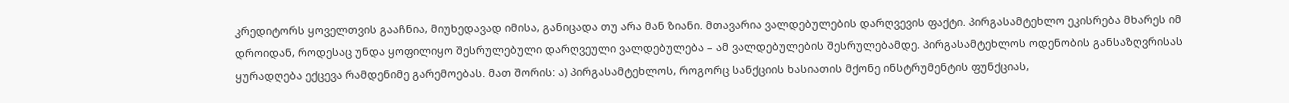კრედიტორს ყოველთვის გააჩნია, მიუხედავად იმისა, განიცადა თუ არა მან ზიანი. მთავარია ვალდებულების დარღვევის ფაქტი. პირგასამტეხლო ეკისრება მხარეს იმ დროიდან, როდესაც უნდა ყოფილიყო შესრულებული დარღვეული ვალდებულება – ამ ვალდებულების შესრულებამდე. პირგასამტეხლოს ოდენობის განსაზღვრისას ყურადღება ექცევა რამდენიმე გარემოებას. მათ შორის: ა) პირგასამტეხლოს, როგორც სანქციის ხასიათის მქონე ინსტრუმენტის ფუნქციას,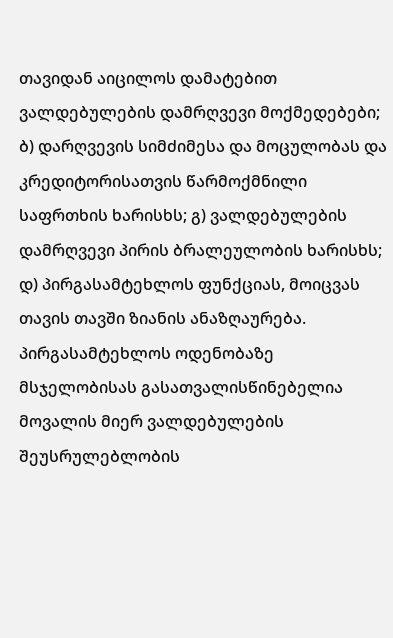თავიდან აიცილოს დამატებით ვალდებულების დამრღვევი მოქმედებები; ბ) დარღვევის სიმძიმესა და მოცულობას და კრედიტორისათვის წარმოქმნილი საფრთხის ხარისხს; გ) ვალდებულების დამრღვევი პირის ბრალეულობის ხარისხს; დ) პირგასამტეხლოს ფუნქციას, მოიცვას თავის თავში ზიანის ანაზღაურება. პირგასამტეხლოს ოდენობაზე მსჯელობისას გასათვალისწინებელია მოვალის მიერ ვალდებულების შეუსრულებლობის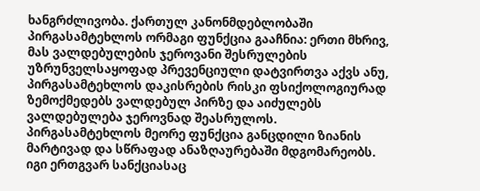ხანგრძლივობა. ქართულ კანონმდებლობაში პირგასამტეხლოს ორმაგი ფუნქცია გააჩნია: ერთი მხრივ, მას ვალდებულების ჯეროვანი შესრულების უზრუნველსაყოფად პრევენციული დატვირთვა აქვს ანუ, პირგასამტეხლოს დაკისრების რისკი ფსიქოლოგიურად ზემოქმედებს ვალდებულ პირზე და აიძულებს ვალდებულება ჯეროვნად შეასრულოს. პირგასამტეხლოს მეორე ფუნქცია განცდილი ზიანის მარტივად და სწრაფად ანაზღაურებაში მდგომარეობს. იგი ერთგვარ სანქციასაც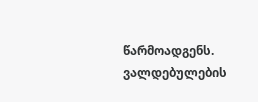წარმოადგენს. ვალდებულების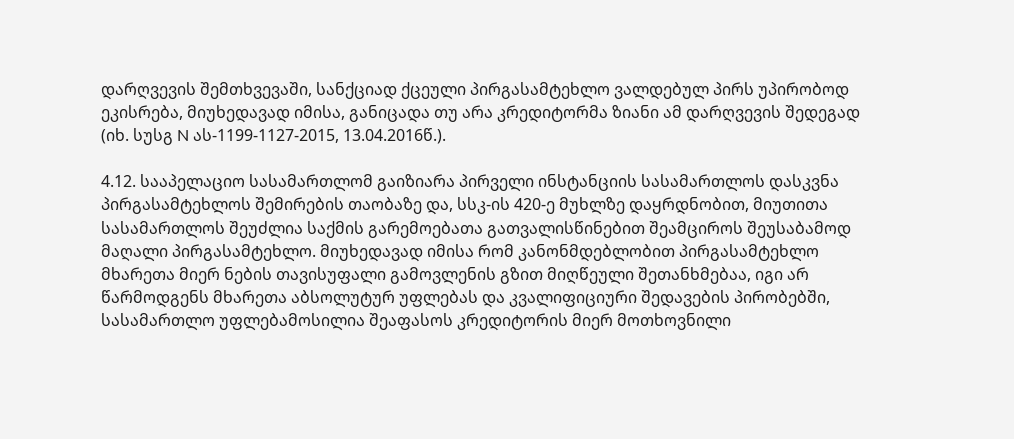დარღვევის შემთხვევაში, სანქციად ქცეული პირგასამტეხლო ვალდებულ პირს უპირობოდ ეკისრება, მიუხედავად იმისა, განიცადა თუ არა კრედიტორმა ზიანი ამ დარღვევის შედეგად (იხ. სუსგ N ას-1199-1127-2015, 13.04.2016წ.).

4.12. სააპელაციო სასამართლომ გაიზიარა პირველი ინსტანციის სასამართლოს დასკვნა პირგასამტეხლოს შემირების თაობაზე და, სსკ-ის 420-ე მუხლზე დაყრდნობით, მიუთითა სასამართლოს შეუძლია საქმის გარემოებათა გათვალისწინებით შეამციროს შეუსაბამოდ მაღალი პირგასამტეხლო. მიუხედავად იმისა რომ კანონმდებლობით პირგასამტეხლო მხარეთა მიერ ნების თავისუფალი გამოვლენის გზით მიღწეული შეთანხმებაა, იგი არ წარმოდგენს მხარეთა აბსოლუტურ უფლებას და კვალიფიციური შედავების პირობებში, სასამართლო უფლებამოსილია შეაფასოს კრედიტორის მიერ მოთხოვნილი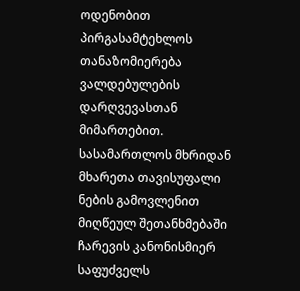ოდენობით პირგასამტეხლოს თანაზომიერება ვალდებულების დარღვევასთან მიმართებით. სასამართლოს მხრიდან მხარეთა თავისუფალი ნების გამოვლენით მიღწეულ შეთანხმებაში ჩარევის კანონისმიერ საფუძველს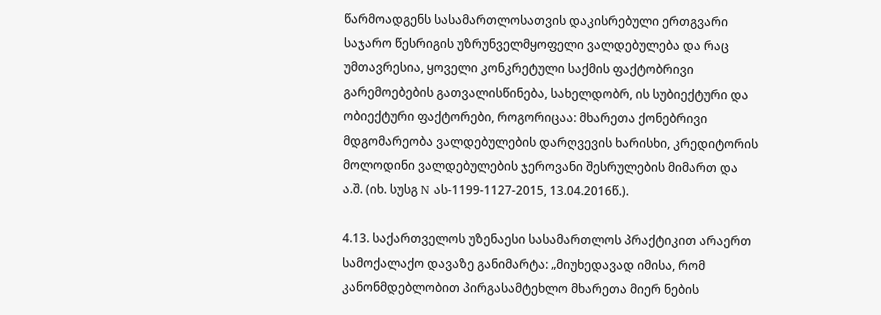წარმოადგენს სასამართლოსათვის დაკისრებული ერთგვარი საჯარო წესრიგის უზრუნველმყოფელი ვალდებულება და რაც უმთავრესია, ყოველი კონკრეტული საქმის ფაქტობრივი გარემოებების გათვალისწინება, სახელდობრ, ის სუბიექტური და ობიექტური ფაქტორები, როგორიცაა: მხარეთა ქონებრივი მდგომარეობა ვალდებულების დარღვევის ხარისხი, კრედიტორის მოლოდინი ვალდებულების ჯეროვანი შესრულების მიმართ და ა.შ. (იხ. სუსგ N ას-1199-1127-2015, 13.04.2016წ.).

4.13. საქართველოს უზენაესი სასამართლოს პრაქტიკით არაერთ სამოქალაქო დავაზე განიმარტა: „მიუხედავად იმისა, რომ კანონმდებლობით პირგასამტეხლო მხარეთა მიერ ნების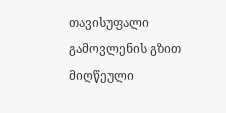თავისუფალი გამოვლენის გზით მიღწეული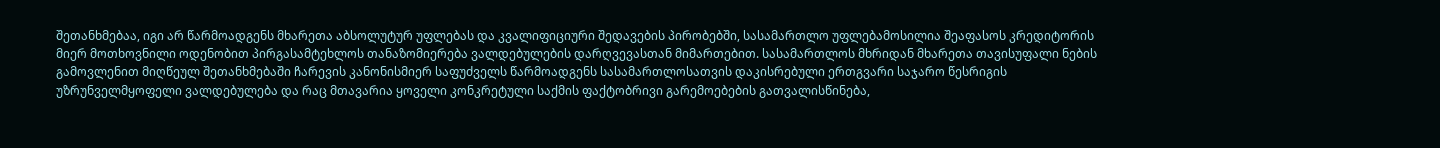შეთანხმებაა, იგი არ წარმოადგენს მხარეთა აბსოლუტურ უფლებას და კვალიფიციური შედავების პირობებში, სასამართლო უფლებამოსილია შეაფასოს კრედიტორის მიერ მოთხოვნილი ოდენობით პირგასამტეხლოს თანაზომიერება ვალდებულების დარღვევასთან მიმართებით. სასამართლოს მხრიდან მხარეთა თავისუფალი ნების გამოვლენით მიღწეულ შეთანხმებაში ჩარევის კანონისმიერ საფუძველს წარმოადგენს სასამართლოსათვის დაკისრებული ერთგვარი საჯარო წესრიგის უზრუნველმყოფელი ვალდებულება და რაც მთავარია ყოველი კონკრეტული საქმის ფაქტობრივი გარემოებების გათვალისწინება,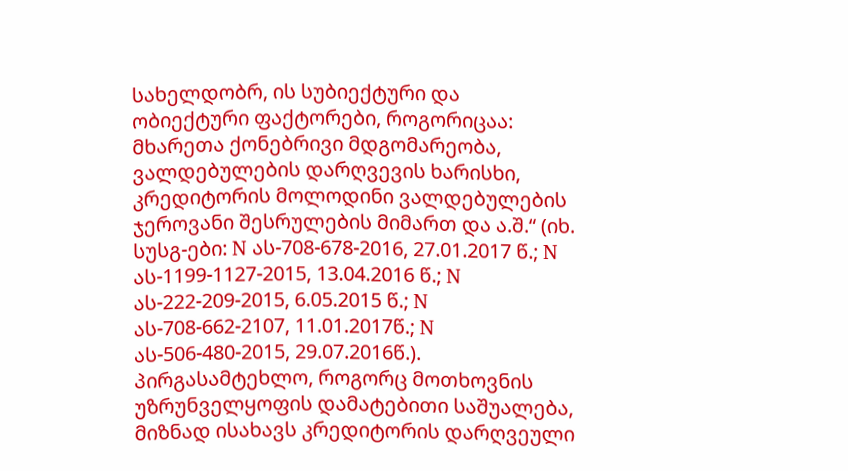სახელდობრ, ის სუბიექტური და ობიექტური ფაქტორები, როგორიცაა: მხარეთა ქონებრივი მდგომარეობა, ვალდებულების დარღვევის ხარისხი, კრედიტორის მოლოდინი ვალდებულების ჯეროვანი შესრულების მიმართ და ა.შ.“ (იხ. სუსგ-ები: N ას-708-678-2016, 27.01.2017 წ.; N ას-1199-1127-2015, 13.04.2016 წ.; N ას-222-209-2015, 6.05.2015 წ.; N ას-708-662-2107, 11.01.2017წ.; N ას-506-480-2015, 29.07.2016წ.). პირგასამტეხლო, როგორც მოთხოვნის უზრუნველყოფის დამატებითი საშუალება, მიზნად ისახავს კრედიტორის დარღვეული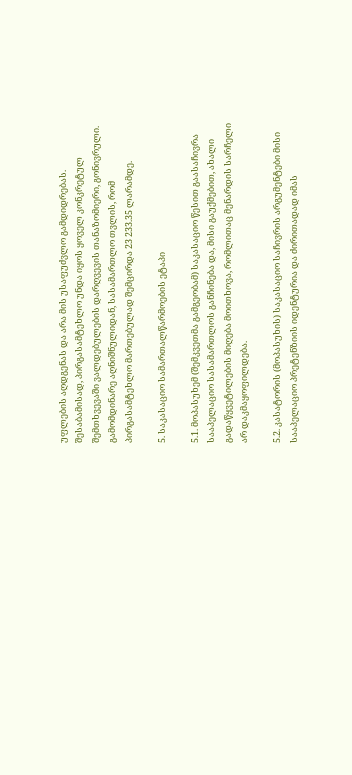უფლების აღდგენას და არა მის უსაფუძვლო გამდიდრებას. შესაბამისად, პირგასამტეხლო უნდა იყოს ყოველ კონკრეტულ შემთხვევაში ვალდებულების დარღვევის თანაზომიერი, გონივრული. გამომდინარე აღნიშნულიდან, სასამართლო თვლის, რომ პირგასამტეხლო მართებულად შემცირდა 23 233.35 ლარამდე.

5. საკასაციო სამართალწარმოების ეტაპი

5.1. მოპასუხემ (შემკვეთმა გამგეობამ) საკასაციო წესით გაასაჩივრა სააპელაციო სასამართლოს განჩინება და, მისი გაუქმებით, ახალი გადაწყვეტილების მიღება მოითხოვა, რომლითაც მენარდის სარჩელი არ დაკმაყოფილდება.

5.2. კასატორის (მოპასუხის) საკასაციო საჩივრის არგუმენტები მისი სააპელაციო პრეტენზიის იდენტურია და ძირითადად იმას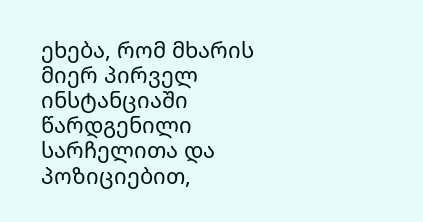ეხება, რომ მხარის მიერ პირველ ინსტანციაში წარდგენილი სარჩელითა და პოზიციებით,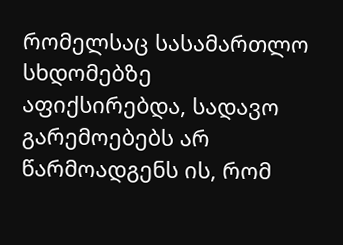რომელსაც სასამართლო სხდომებზე აფიქსირებდა, სადავო გარემოებებს არ წარმოადგენს ის, რომ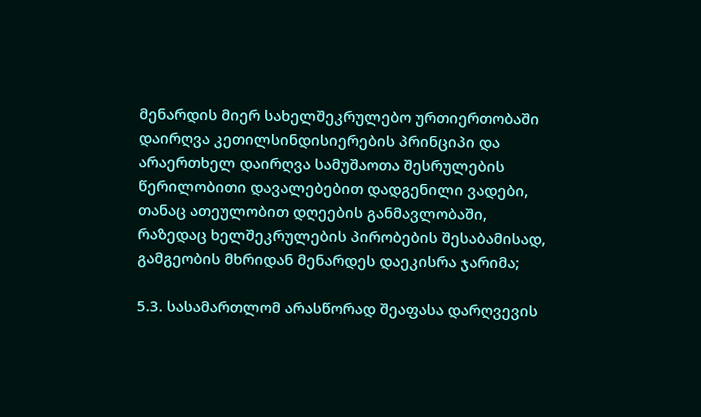მენარდის მიერ სახელშეკრულებო ურთიერთობაში დაირღვა კეთილსინდისიერების პრინციპი და არაერთხელ დაირღვა სამუშაოთა შესრულების წერილობითი დავალებებით დადგენილი ვადები, თანაც ათეულობით დღეების განმავლობაში, რაზედაც ხელშეკრულების პირობების შესაბამისად, გამგეობის მხრიდან მენარდეს დაეკისრა ჯარიმა;

5.3. სასამართლომ არასწორად შეაფასა დარღვევის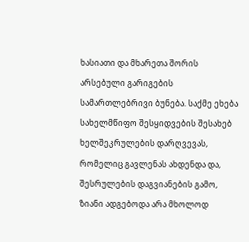ხასიათი და მხარეთა შორის არსებული გარიგების სამართლებრივი ბუნება. საქმე ეხება სახელმწიფო შესყიდვების შესახებ ხელშეკრულების დარღვევას, რომელიც გავლენას ახდენდა და, შესრულების დაგვიანების გამო, ზიანი ადგებოდა არა მხოლოდ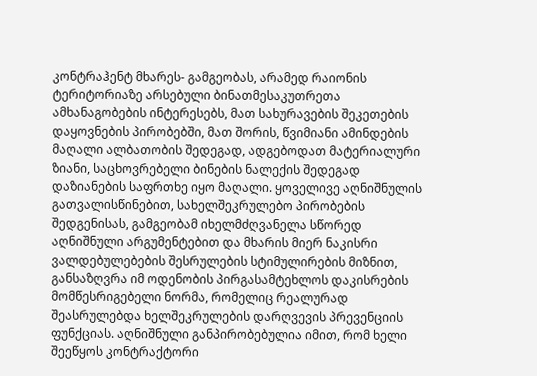კონტრაჰენტ მხარეს- გამგეობას, არამედ რაიონის ტერიტორიაზე არსებული ბინათმესაკუთრეთა ამხანაგობების ინტერესებს, მათ სახურავების შეკეთების დაყოვნების პირობებში, მათ შორის, წვიმიანი ამინდების მაღალი ალბათობის შედეგად, ადგებოდათ მატერიალური ზიანი, საცხოვრებელი ბინების ნალექის შედეგად დაზიანების საფრთხე იყო მაღალი. ყოველივე აღნიშნულის გათვალისწინებით, სახელშეკრულებო პირობების შედგენისას, გამგეობამ იხელმძღვანელა სწორედ აღნიშნული არგუმენტებით და მხარის მიერ ნაკისრი ვალდებულებების შესრულების სტიმულირების მიზნით, განსაზღვრა იმ ოდენობის პირგასამტეხლოს დაკისრების მომწესრიგებელი ნორმა, რომელიც რეალურად შეასრულებდა ხელშეკრულების დარღვევის პრევენციის ფუნქციას. აღნიშნული განპირობებულია იმით, რომ ხელი შეეწყოს კონტრაქტორი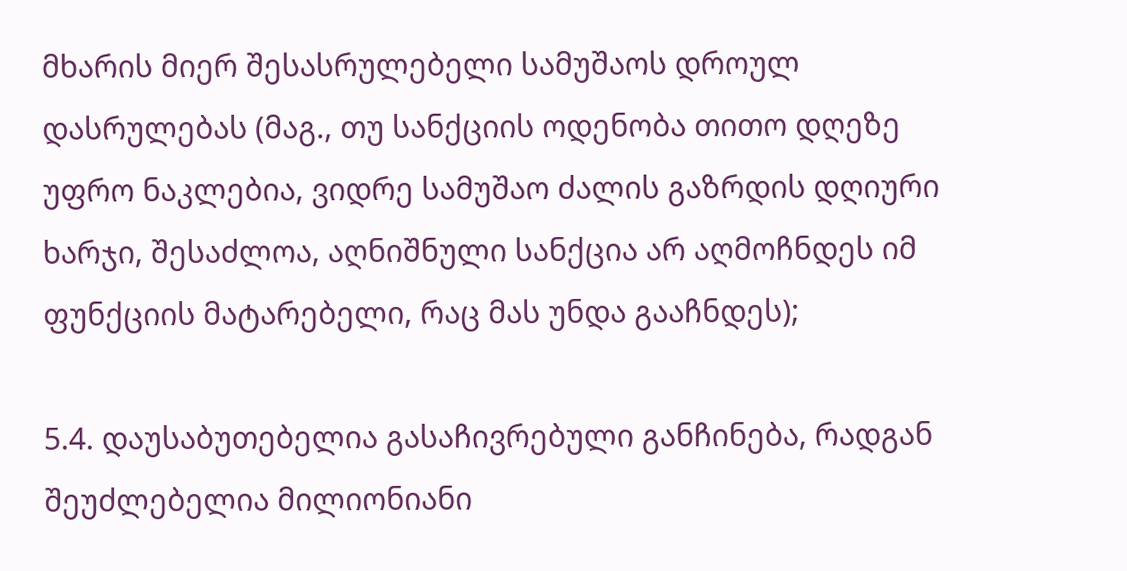მხარის მიერ შესასრულებელი სამუშაოს დროულ დასრულებას (მაგ., თუ სანქციის ოდენობა თითო დღეზე უფრო ნაკლებია, ვიდრე სამუშაო ძალის გაზრდის დღიური ხარჯი, შესაძლოა, აღნიშნული სანქცია არ აღმოჩნდეს იმ ფუნქციის მატარებელი, რაც მას უნდა გააჩნდეს);

5.4. დაუსაბუთებელია გასაჩივრებული განჩინება, რადგან შეუძლებელია მილიონიანი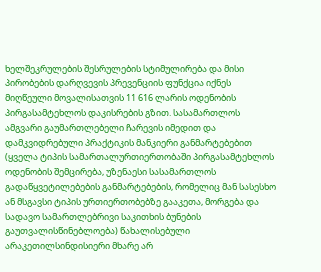ხელშეკრულების შესრულების სტიმულირება და მისი პირობების დარღვევის პრევენციის ფუნქცია იქნეს მიღწეული მოვალისათვის 11 616 ლარის ოდენობის პირგასამტეხლოს დაკისრების გზით. სასამართლოს ამგვარი გაუმართლებელი ჩარევის იმედით და დამკვიდრებული პრაქტიკის მანკიერი განმარტებებით (ყველა ტიპის სამართალურთიერთობაში პირგასამტეხლოს ოდენობის შემცირება, უზენაესი სასამართლოს გადაწყვეტილებების განმარტებების, რომელიც მან სასესხო ან მსგავსი ტიპის ურთიერთობებზე გააკეთა, მორგება და სადავო სამართლებრივი საკითხის ბუნების გაუთვალისწინებლოება) წახალისებული არაკეთილსინდისიერი მხარე არ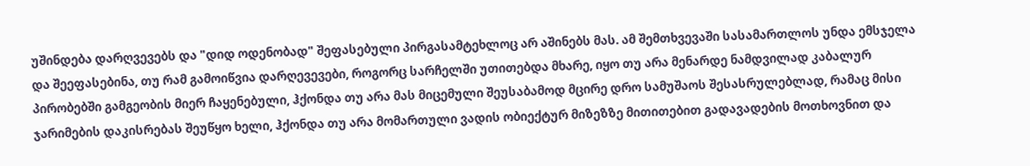უშინდება დარღვევებს და "დიდ ოდენობად" შეფასებული პირგასამტეხლოც არ აშინებს მას. ამ შემთხვევაში სასამართლოს უნდა ემსჯელა და შეეფასებინა, თუ რამ გამოიწვია დარღევევები, როგორც სარჩელში უთითებდა მხარე, იყო თუ არა მენარდე ნამდვილად კაბალურ პირობებში გამგეობის მიერ ჩაყენებული, ჰქონდა თუ არა მას მიცემული შეუსაბამოდ მცირე დრო სამუშაოს შესასრულებლად, რამაც მისი ჯარიმების დაკისრებას შეუწყო ხელი, ჰქონდა თუ არა მომართული ვადის ობიექტურ მიზეზზე მითითებით გადავადების მოთხოვნით და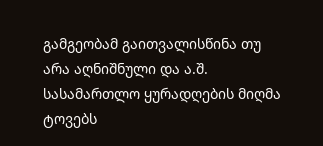გამგეობამ გაითვალისწინა თუ არა აღნიშნული და ა.შ. სასამართლო ყურადღების მიღმა ტოვებს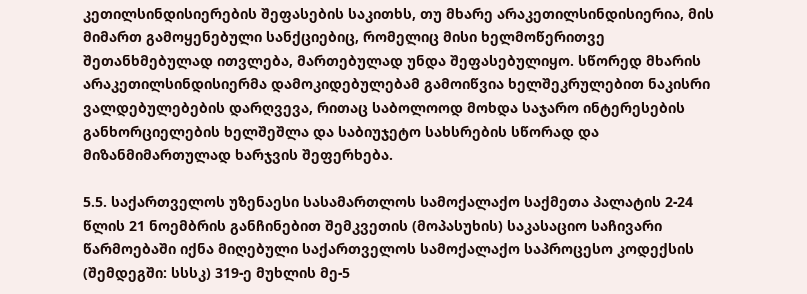კეთილსინდისიერების შეფასების საკითხს, თუ მხარე არაკეთილსინდისიერია, მის მიმართ გამოყენებული სანქციებიც, რომელიც მისი ხელმოწერითვე შეთანხმებულად ითვლება, მართებულად უნდა შეფასებულიყო. სწორედ მხარის არაკეთილსინდისიერმა დამოკიდებულებამ გამოიწვია ხელშეკრულებით ნაკისრი ვალდებულებების დარღვევა, რითაც საბოლოოდ მოხდა საჯარო ინტერესების განხორციელების ხელშეშლა და საბიუჯეტო სახსრების სწორად და მიზანმიმართულად ხარჯვის შეფერხება.

5.5. საქართველოს უზენაესი სასამართლოს სამოქალაქო საქმეთა პალატის 2-24 წლის 21 ნოემბრის განჩინებით შემკვეთის (მოპასუხის) საკასაციო საჩივარი წარმოებაში იქნა მიღებული საქართველოს სამოქალაქო საპროცესო კოდექსის (შემდეგში: სსსკ) 319-ე მუხლის მე-5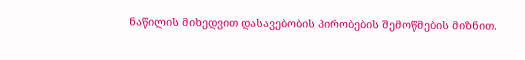ნაწილის მიხედვით დასავებობის პირობების შემოწმების მიზნით.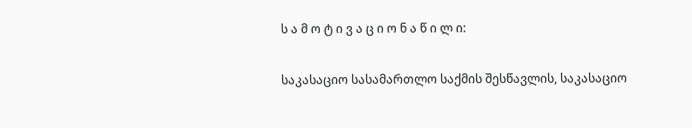ს ა მ ო ტ ი ვ ა ც ი ო ნ ა წ ი ლ ი:

საკასაციო სასამართლო საქმის შესწავლის, საკასაციო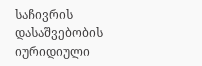საჩივრის დასაშვებობის იურიდიული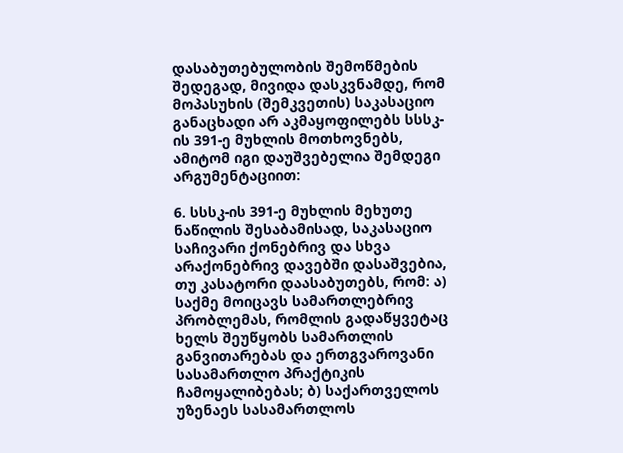დასაბუთებულობის შემოწმების შედეგად, მივიდა დასკვნამდე, რომ მოპასუხის (შემკვეთის) საკასაციო განაცხადი არ აკმაყოფილებს სსსკ-ის 391-ე მუხლის მოთხოვნებს, ამიტომ იგი დაუშვებელია შემდეგი არგუმენტაციით:

6. სსსკ-ის 391-ე მუხლის მეხუთე ნაწილის შესაბამისად, საკასაციო საჩივარი ქონებრივ და სხვა არაქონებრივ დავებში დასაშვებია, თუ კასატორი დაასაბუთებს, რომ: ა) საქმე მოიცავს სამართლებრივ პრობლემას, რომლის გადაწყვეტაც ხელს შეუწყობს სამართლის განვითარებას და ერთგვაროვანი სასამართლო პრაქტიკის ჩამოყალიბებას; ბ) საქართველოს უზენაეს სასამართლოს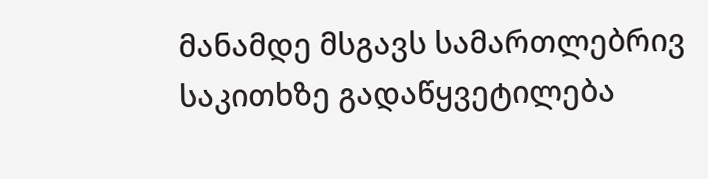მანამდე მსგავს სამართლებრივ საკითხზე გადაწყვეტილება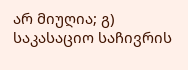არ მიუღია; გ) საკასაციო საჩივრის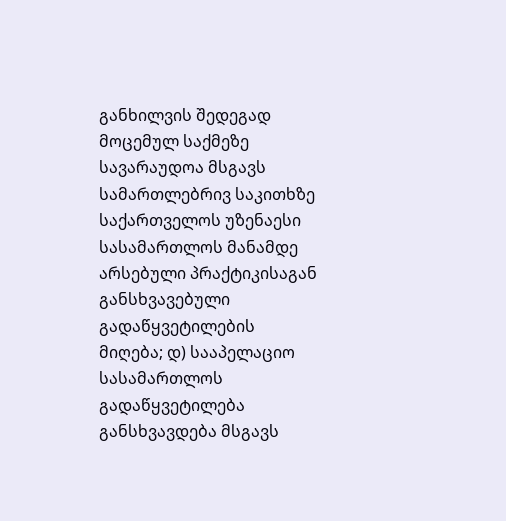განხილვის შედეგად მოცემულ საქმეზე სავარაუდოა მსგავს სამართლებრივ საკითხზე საქართველოს უზენაესი სასამართლოს მანამდე არსებული პრაქტიკისაგან განსხვავებული გადაწყვეტილების მიღება; დ) სააპელაციო სასამართლოს გადაწყვეტილება განსხვავდება მსგავს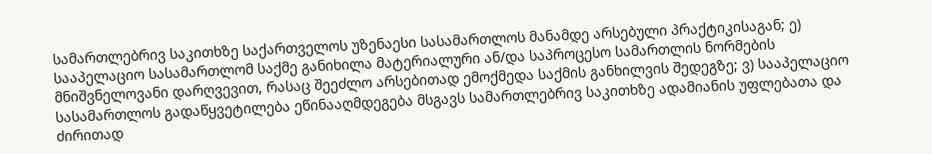სამართლებრივ საკითხზე საქართველოს უზენაესი სასამართლოს მანამდე არსებული პრაქტიკისაგან; ე) სააპელაციო სასამართლომ საქმე განიხილა მატერიალური ან/და საპროცესო სამართლის ნორმების მნიშვნელოვანი დარღვევით, რასაც შეეძლო არსებითად ემოქმედა საქმის განხილვის შედეგზე; ვ) სააპელაციო სასამართლოს გადაწყვეტილება ეწინააღმდეგება მსგავს სამართლებრივ საკითხზე ადამიანის უფლებათა და ძირითად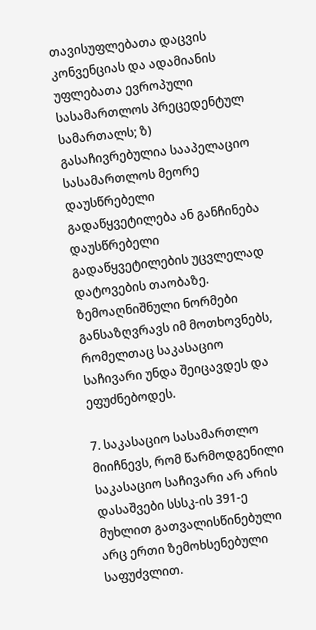თავისუფლებათა დაცვის კონვენციას და ადამიანის უფლებათა ევროპული სასამართლოს პრეცედენტულ სამართალს; ზ) გასაჩივრებულია სააპელაციო სასამართლოს მეორე დაუსწრებელი გადაწყვეტილება ან განჩინება დაუსწრებელი გადაწყვეტილების უცვლელად დატოვების თაობაზე. ზემოაღნიშნული ნორმები განსაზღვრავს იმ მოთხოვნებს, რომელთაც საკასაციო საჩივარი უნდა შეიცავდეს და ეფუძნებოდეს.

7. საკასაციო სასამართლო მიიჩნევს, რომ წარმოდგენილი საკასაციო საჩივარი არ არის დასაშვები სსსკ-ის 391-ე მუხლით გათვალისწინებული არც ერთი ზემოხსენებული საფუძვლით.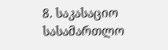8. საკასაციო სასამართლო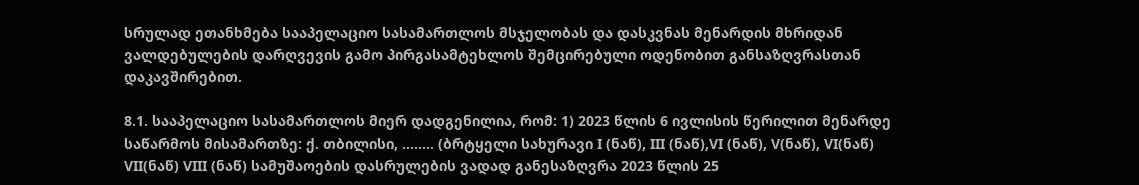სრულად ეთანხმება სააპელაციო სასამართლოს მსჯელობას და დასკვნას მენარდის მხრიდან ვალდებულების დარღვევის გამო პირგასამტეხლოს შემცირებული ოდენობით განსაზღვრასთან დაკავშირებით.

8.1. სააპელაციო სასამართლოს მიერ დადგენილია, რომ: 1) 2023 წლის 6 ივლისის წერილით მენარდე საწარმოს მისამართზე: ქ. თბილისი, ........ (ბრტყელი სახურავი I (ნაწ), III (ნაწ),VI (ნაწ), V(ნაწ), VI(ნაწ) VII(ნაწ) VIII (ნაწ) სამუშაოების დასრულების ვადად განესაზღვრა 2023 წლის 25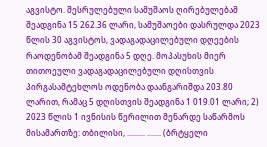აგვისტო. შესრულებული სამუშაოს ღირებულებამ შეადგინა 15 262.36 ლარი, სამუშაოები დასრულდა 2023 წლის 30 აგვისტოს, ვადაგადაცილებული დღეების რაოდენობამ შეადგინა 5 დღე. მოპასუხის მიერ თითოეული ვადაგადაცილებული დღისთვის პირგასამტეხლოს ოდენობა დაანგარიშდა 203.80 ლარით, რამაც 5 დღისთვის შეადგინა 1 019.01 ლარი; 2) 2023 წლის 1 ივნისის წერილით მენარდე საწარმოს მისამართზე: თბილისი, ......... ....... (ბრტყელი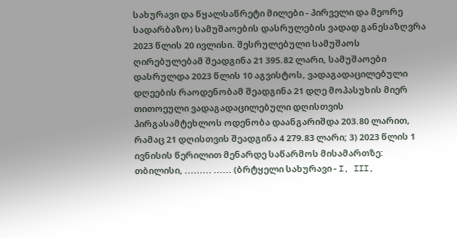სახურავი და წყალსაწრეტი მილები - პირველი და მეორე სადარბაზო) სამუშაოების დასრულების ვადად განესაზღვრა 2023 წლის 20 ივლისი. შესრულებული სამუშაოს ღირებულებამ შეადგინა 21 395.82 ლარი, სამუშაოები დასრულდა 2023 წლის 10 აგვისტოს, ვადაგადაცილებული დღეების რაოდენობამ შეადგინა 21 დღე მოპასუხის მიერ თითოეული ვადაგადაცილებული დღისთვის პირგასამტეხლოს ოდენობა დაანგარიშდა 203.80 ლარით, რამაც 21 დღისთვის შეადგინა 4 279.83 ლარი; 3) 2023 წლის 1 ივნისის წერილით მენარდე საწარმოს მისამართზე: თბილისი, ......... ...... (ბრტყელი სახურავი - I, III,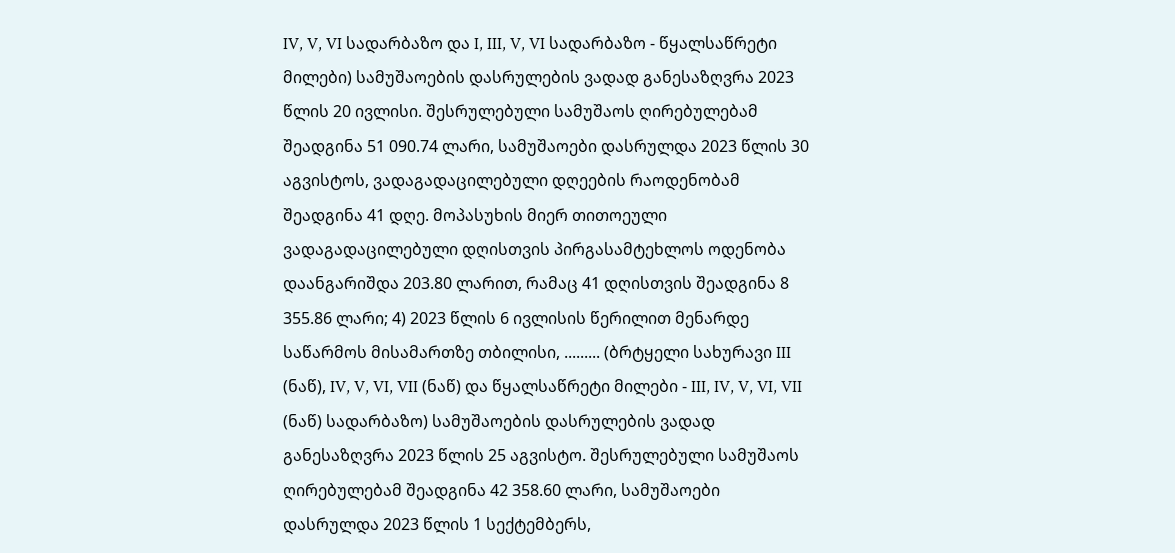IV, V, VI სადარბაზო და I, III, V, VI სადარბაზო - წყალსაწრეტი მილები) სამუშაოების დასრულების ვადად განესაზღვრა 2023 წლის 20 ივლისი. შესრულებული სამუშაოს ღირებულებამ შეადგინა 51 090.74 ლარი, სამუშაოები დასრულდა 2023 წლის 30 აგვისტოს, ვადაგადაცილებული დღეების რაოდენობამ შეადგინა 41 დღე. მოპასუხის მიერ თითოეული ვადაგადაცილებული დღისთვის პირგასამტეხლოს ოდენობა დაანგარიშდა 203.80 ლარით, რამაც 41 დღისთვის შეადგინა 8 355.86 ლარი; 4) 2023 წლის 6 ივლისის წერილით მენარდე საწარმოს მისამართზე თბილისი, ......... (ბრტყელი სახურავი III (ნაწ), IV, V, VI, VII (ნაწ) და წყალსაწრეტი მილები - III, IV, V, VI, VII (ნაწ) სადარბაზო) სამუშაოების დასრულების ვადად განესაზღვრა 2023 წლის 25 აგვისტო. შესრულებული სამუშაოს ღირებულებამ შეადგინა 42 358.60 ლარი, სამუშაოები დასრულდა 2023 წლის 1 სექტემბერს,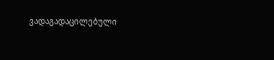ვადაგადაცილებული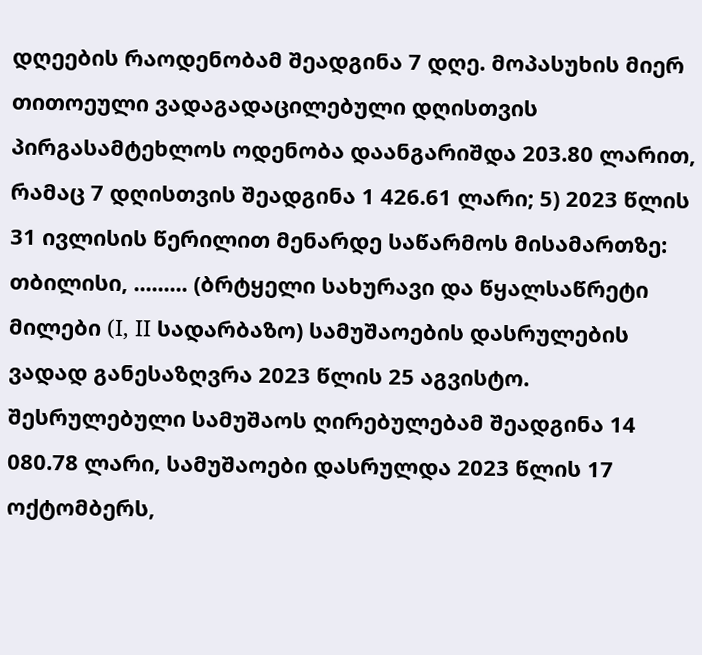დღეების რაოდენობამ შეადგინა 7 დღე. მოპასუხის მიერ თითოეული ვადაგადაცილებული დღისთვის პირგასამტეხლოს ოდენობა დაანგარიშდა 203.80 ლარით, რამაც 7 დღისთვის შეადგინა 1 426.61 ლარი; 5) 2023 წლის 31 ივლისის წერილით მენარდე საწარმოს მისამართზე: თბილისი, ......... (ბრტყელი სახურავი და წყალსაწრეტი მილები (I, II სადარბაზო) სამუშაოების დასრულების ვადად განესაზღვრა 2023 წლის 25 აგვისტო. შესრულებული სამუშაოს ღირებულებამ შეადგინა 14 080.78 ლარი, სამუშაოები დასრულდა 2023 წლის 17 ოქტომბერს,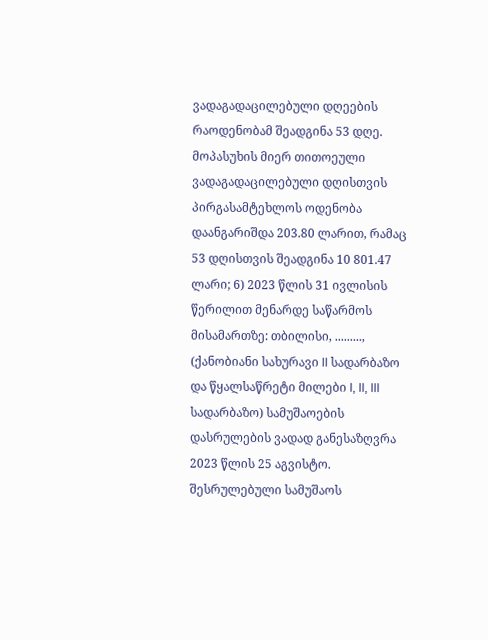ვადაგადაცილებული დღეების რაოდენობამ შეადგინა 53 დღე. მოპასუხის მიერ თითოეული ვადაგადაცილებული დღისთვის პირგასამტეხლოს ოდენობა დაანგარიშდა 203.80 ლარით, რამაც 53 დღისთვის შეადგინა 10 801.47 ლარი; 6) 2023 წლის 31 ივლისის წერილით მენარდე საწარმოს მისამართზე: თბილისი, ........., (ქანობიანი სახურავი II სადარბაზო და წყალსაწრეტი მილები I, II, III სადარბაზო) სამუშაოების დასრულების ვადად განესაზღვრა 2023 წლის 25 აგვისტო. შესრულებული სამუშაოს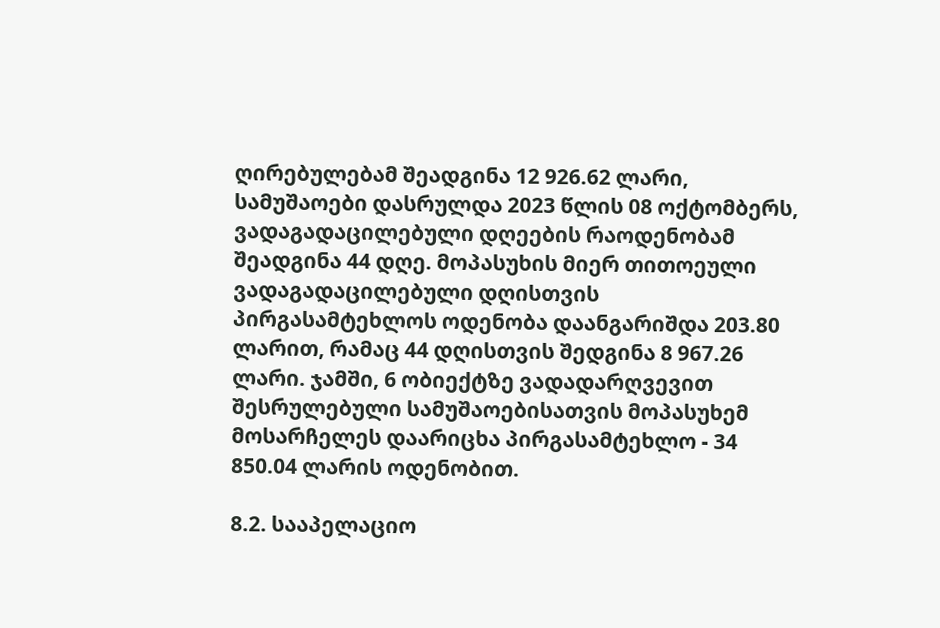ღირებულებამ შეადგინა 12 926.62 ლარი, სამუშაოები დასრულდა 2023 წლის 08 ოქტომბერს, ვადაგადაცილებული დღეების რაოდენობამ შეადგინა 44 დღე. მოპასუხის მიერ თითოეული ვადაგადაცილებული დღისთვის პირგასამტეხლოს ოდენობა დაანგარიშდა 203.80 ლარით, რამაც 44 დღისთვის შედგინა 8 967.26 ლარი. ჯამში, 6 ობიექტზე ვადადარღვევით შესრულებული სამუშაოებისათვის მოპასუხემ მოსარჩელეს დაარიცხა პირგასამტეხლო - 34 850.04 ლარის ოდენობით.

8.2. სააპელაციო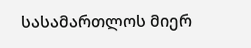სასამართლოს მიერ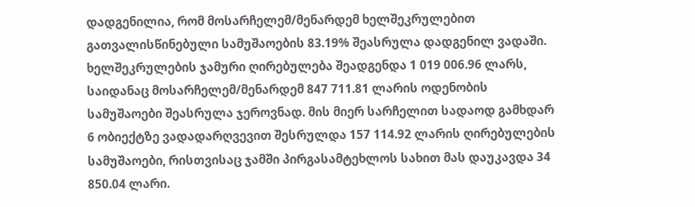დადგენილია, რომ მოსარჩელემ/მენარდემ ხელშეკრულებით გათვალისწინებული სამუშაოების 83.19% შეასრულა დადგენილ ვადაში. ხელშეკრულების ჯამური ღირებულება შეადგენდა 1 019 006.96 ლარს, საიდანაც მოსარჩელემ/მენარდემ 847 711.81 ლარის ოდენობის სამუშაოები შეასრულა ჯეროვნად. მის მიერ სარჩელით სადაოდ გამხდარ 6 ობიექტზე ვადადარღვევით შესრულდა 157 114.92 ლარის ღირებულების სამუშაოები, რისთვისაც ჯამში პირგასამტეხლოს სახით მას დაუკავდა 34 850.04 ლარი.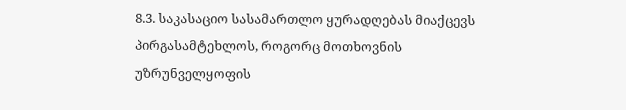8.3. საკასაციო სასამართლო ყურადღებას მიაქცევს პირგასამტეხლოს, როგორც მოთხოვნის უზრუნველყოფის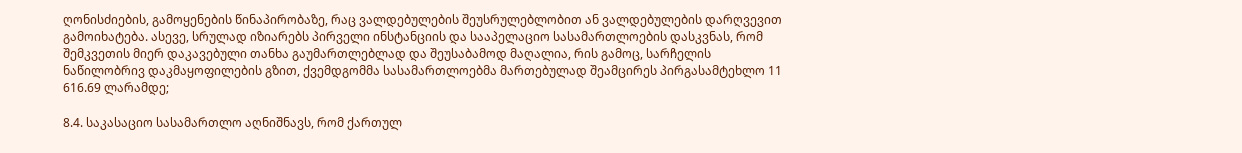ღონისძიების, გამოყენების წინაპირობაზე, რაც ვალდებულების შეუსრულებლობით ან ვალდებულების დარღვევით გამოიხატება. ასევე, სრულად იზიარებს პირველი ინსტანციის და სააპელაციო სასამართლოების დასკვნას, რომ შემკვეთის მიერ დაკავებული თანხა გაუმართლებლად და შეუსაბამოდ მაღალია, რის გამოც, სარჩელის ნაწილობრივ დაკმაყოფილების გზით, ქვემდგომმა სასამართლოებმა მართებულად შეამცირეს პირგასამტეხლო 11 616.69 ლარამდე;

8.4. საკასაციო სასამართლო აღნიშნავს, რომ ქართულ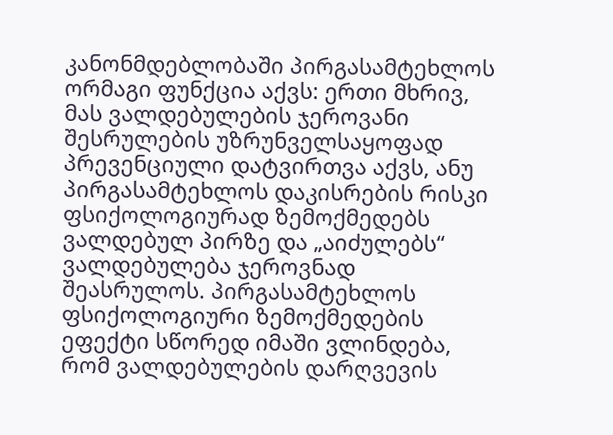კანონმდებლობაში პირგასამტეხლოს ორმაგი ფუნქცია აქვს: ერთი მხრივ, მას ვალდებულების ჯეროვანი შესრულების უზრუნველსაყოფად პრევენციული დატვირთვა აქვს, ანუ პირგასამტეხლოს დაკისრების რისკი ფსიქოლოგიურად ზემოქმედებს ვალდებულ პირზე და „აიძულებს“ ვალდებულება ჯეროვნად შეასრულოს. პირგასამტეხლოს ფსიქოლოგიური ზემოქმედების ეფექტი სწორედ იმაში ვლინდება, რომ ვალდებულების დარღვევის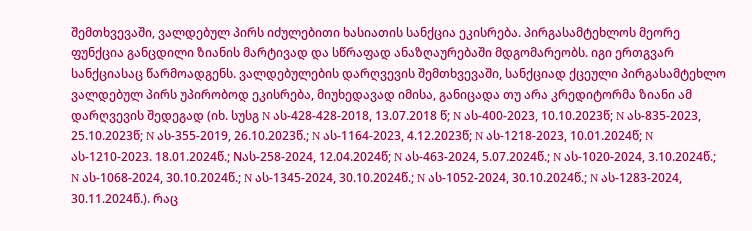შემთხვევაში, ვალდებულ პირს იძულებითი ხასიათის სანქცია ეკისრება. პირგასამტეხლოს მეორე ფუნქცია განცდილი ზიანის მარტივად და სწრაფად ანაზღაურებაში მდგომარეობს. იგი ერთგვარ სანქციასაც წარმოადგენს. ვალდებულების დარღვევის შემთხვევაში, სანქციად ქცეული პირგასამტეხლო ვალდებულ პირს უპირობოდ ეკისრება, მიუხედავად იმისა, განიცადა თუ არა კრედიტორმა ზიანი ამ დარღვევის შედეგად (იხ. სუსგ N ას-428-428-2018, 13.07.2018 წ; N ას-400-2023, 10.10.2023წ; N ას-835-2023, 25.10.2023წ; N ას-355-2019, 26.10.2023წ.; N ას-1164-2023, 4.12.2023წ; N ას-1218-2023, 10.01.2024წ; N ას-1210-2023. 18.01.2024წ.; Nას-258-2024, 12.04.2024წ; N ას-463-2024, 5.07.2024წ.; N ას-1020-2024, 3.10.2024წ.; N ას-1068-2024, 30.10.2024წ.; N ას-1345-2024, 30.10.2024წ.; N ას-1052-2024, 30.10.2024წ.; N ას-1283-2024, 30.11.2024წ.). რაც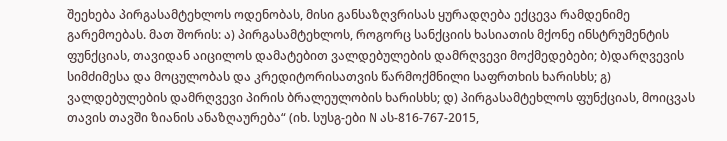შეეხება პირგასამტეხლოს ოდენობას, მისი განსაზღვრისას ყურადღება ექცევა რამდენიმე გარემოებას. მათ შორის: ა) პირგასამტეხლოს, როგორც სანქციის ხასიათის მქონე ინსტრუმენტის ფუნქციას, თავიდან აიცილოს დამატებით ვალდებულების დამრღვევი მოქმედებები; ბ)დარღვევის სიმძიმესა და მოცულობას და კრედიტორისათვის წარმოქმნილი საფრთხის ხარისხს; გ) ვალდებულების დამრღვევი პირის ბრალეულობის ხარისხს; დ) პირგასამტეხლოს ფუნქციას, მოიცვას თავის თავში ზიანის ანაზღაურება“ (იხ. სუსგ-ები N ას-816-767-2015,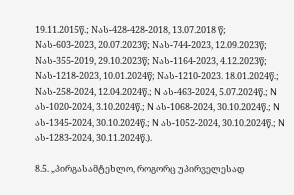19.11.2015წ.; Nას-428-428-2018, 13.07.2018 წ; Nას-603-2023, 20.07.2023წ; Nას-744-2023, 12.09.2023წ; Nას-355-2019, 29.10.2023წ; Nას-1164-2023, 4.12.2023წ; Nას-1218-2023, 10.01.2024წ; Nას-1210-2023. 18.01.2024წ.; Nას-258-2024, 12.04.2024წ.; N ას-463-2024, 5.07.2024წ.; N ას-1020-2024, 3.10.2024წ.; N ას-1068-2024, 30.10.2024წ.; N ას-1345-2024, 30.10.2024წ.; N ას-1052-2024, 30.10.2024წ.; N ას-1283-2024, 30.11.2024წ.).

8.5. „პირგასამტეხლო, როგორც უპირველესად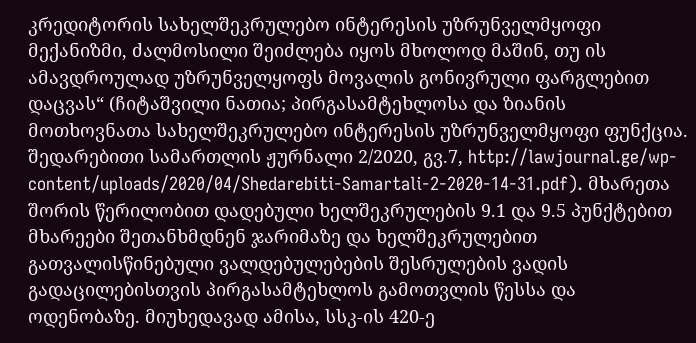კრედიტორის სახელშეკრულებო ინტერესის უზრუნველმყოფი მექანიზმი, ძალმოსილი შეიძლება იყოს მხოლოდ მაშინ, თუ ის ამავდროულად უზრუნველყოფს მოვალის გონივრული ფარგლებით დაცვას“ (ჩიტაშვილი ნათია; პირგასამტეხლოსა და ზიანის მოთხოვნათა სახელშეკრულებო ინტერესის უზრუნველმყოფი ფუნქცია. შედარებითი სამართლის ჟურნალი 2/2020, გვ.7, http://lawjournal.ge/wp-content/uploads/2020/04/Shedarebiti-Samartali-2-2020-14-31.pdf). მხარეთა შორის წერილობით დადებული ხელშეკრულების 9.1 და 9.5 პუნქტებით მხარეები შეთანხმდნენ ჯარიმაზე და ხელშეკრულებით გათვალისწინებული ვალდებულებების შესრულების ვადის გადაცილებისთვის პირგასამტეხლოს გამოთვლის წესსა და ოდენობაზე. მიუხედავად ამისა, სსკ-ის 420-ე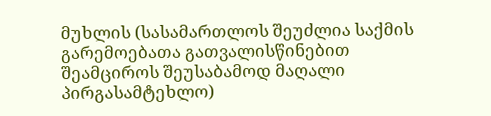მუხლის (სასამართლოს შეუძლია საქმის გარემოებათა გათვალისწინებით შეამციროს შეუსაბამოდ მაღალი პირგასამტეხლო)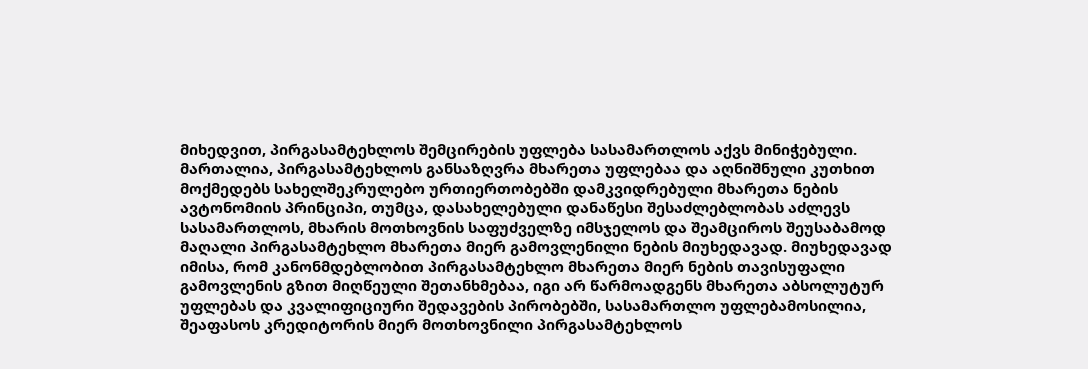მიხედვით, პირგასამტეხლოს შემცირების უფლება სასამართლოს აქვს მინიჭებული. მართალია, პირგასამტეხლოს განსაზღვრა მხარეთა უფლებაა და აღნიშნული კუთხით მოქმედებს სახელშეკრულებო ურთიერთობებში დამკვიდრებული მხარეთა ნების ავტონომიის პრინციპი, თუმცა, დასახელებული დანაწესი შესაძლებლობას აძლევს სასამართლოს, მხარის მოთხოვნის საფუძველზე იმსჯელოს და შეამციროს შეუსაბამოდ მაღალი პირგასამტეხლო მხარეთა მიერ გამოვლენილი ნების მიუხედავად. მიუხედავად იმისა, რომ კანონმდებლობით პირგასამტეხლო მხარეთა მიერ ნების თავისუფალი გამოვლენის გზით მიღწეული შეთანხმებაა, იგი არ წარმოადგენს მხარეთა აბსოლუტურ უფლებას და კვალიფიციური შედავების პირობებში, სასამართლო უფლებამოსილია, შეაფასოს კრედიტორის მიერ მოთხოვნილი პირგასამტეხლოს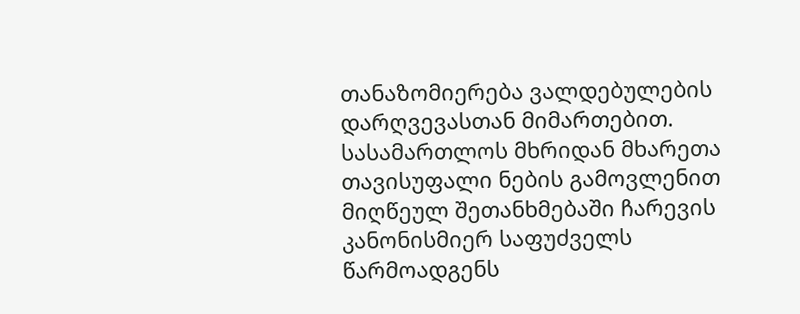თანაზომიერება ვალდებულების დარღვევასთან მიმართებით. სასამართლოს მხრიდან მხარეთა თავისუფალი ნების გამოვლენით მიღწეულ შეთანხმებაში ჩარევის კანონისმიერ საფუძველს წარმოადგენს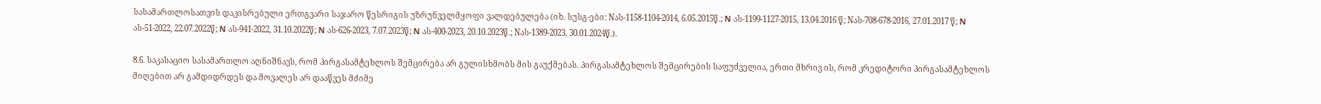სასამართლოსათვის დაკისრებული ერთგვარი საჯარო წესრიგის უზრუნველმყოფი ვალდებულება (იხ. სუსგ-ები: Nას-1158-1104-2014, 6.05.2015წ.; N ას-1199-1127-2015, 13.04.2016 წ; Nას-708-678-2016, 27.01.2017 წ; N ას-51-2022, 22.07.2022წ; N ას-941-2022, 31.10.2022წ; N ას-626-2023, 7.07.2023წ; N ას-400-2023, 20.10.2023წ.; Nას-1389-2023, 30.01.2024წ.).

8.6. საკასაციო სასამართლო აღნიშნავს, რომ პირგასამტეხლოს შემცირება არ გულისხმობს მის გაუქმებას. პირგასამტეხლოს შემცირების საფუძველია, ერთი მხრივ ის, რომ კრედიტორი პირგასამტეხლოს მიღებით არ გამდიდრდეს და მოვალეს არ დააწვეს მძიმე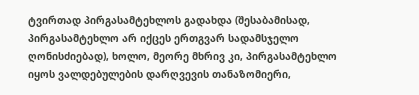ტვირთად პირგასამტეხლოს გადახდა (შესაბამისად, პირგასამტეხლო არ იქცეს ერთგვარ სადამსჯელო ღონისძიებად), ხოლო, მეორე მხრივ კი, პირგასამტეხლო იყოს ვალდებულების დარღვევის თანაზომიერი,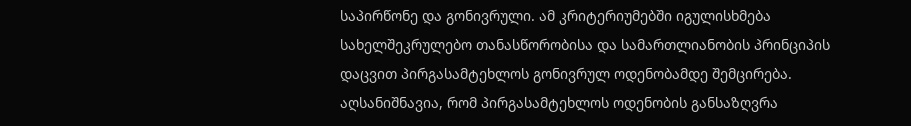საპირწონე და გონივრული. ამ კრიტერიუმებში იგულისხმება სახელშეკრულებო თანასწორობისა და სამართლიანობის პრინციპის დაცვით პირგასამტეხლოს გონივრულ ოდენობამდე შემცირება. აღსანიშნავია, რომ პირგასამტეხლოს ოდენობის განსაზღვრა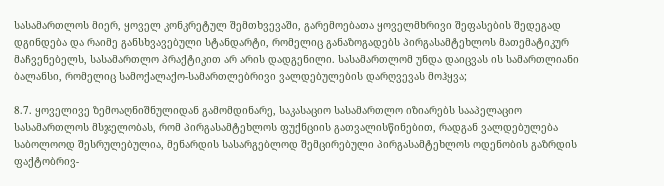სასამართლოს მიერ, ყოველ კონკრეტულ შემთხვევაში, გარემოებათა ყოველმხრივი შეფასების შედეგად დგინდება და რაიმე განსხვავებული სტანდარტი, რომელიც განაზოგადებს პირგასამტეხლოს მათემატიკურ მაჩვენებელს, სასამართლო პრაქტიკით არ არის დადგენილი. სასამართლომ უნდა დაიცვას ის სამართლიანი ბალანსი, რომელიც სამოქალაქო-სამართლებრივი ვალდებულების დარღვევას მოჰყვა;

8.7. ყოველივე ზემოაღნიშნულიდან გამომდინარე, საკასაციო სასამართლო იზიარებს სააპელაციო სასამართლოს მსჯელობას, რომ პირგასამტეხლოს ფუქნციის გათვალისწინებით, რადგან ვალდებულება საბოლოოდ შესრულებულია, მენარდის სასარგებლოდ შემცირებული პირგასამტეხლოს ოდენობის გაზრდის ფაქტობრივ-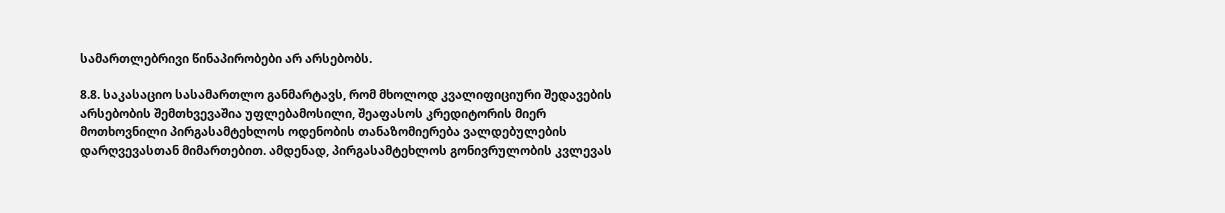სამართლებრივი წინაპირობები არ არსებობს.

8.8. საკასაციო სასამართლო განმარტავს, რომ მხოლოდ კვალიფიციური შედავების არსებობის შემთხვევაშია უფლებამოსილი, შეაფასოს კრედიტორის მიერ მოთხოვნილი პირგასამტეხლოს ოდენობის თანაზომიერება ვალდებულების დარღვევასთან მიმართებით. ამდენად, პირგასამტეხლოს გონივრულობის კვლევას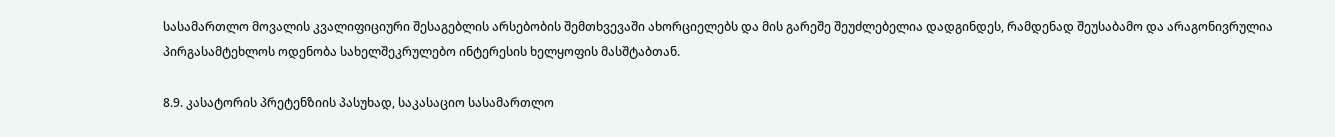სასამართლო მოვალის კვალიფიციური შესაგებლის არსებობის შემთხვევაში ახორციელებს და მის გარეშე შეუძლებელია დადგინდეს, რამდენად შეუსაბამო და არაგონივრულია პირგასამტეხლოს ოდენობა სახელშეკრულებო ინტერესის ხელყოფის მასშტაბთან.

8.9. კასატორის პრეტენზიის პასუხად, საკასაციო სასამართლო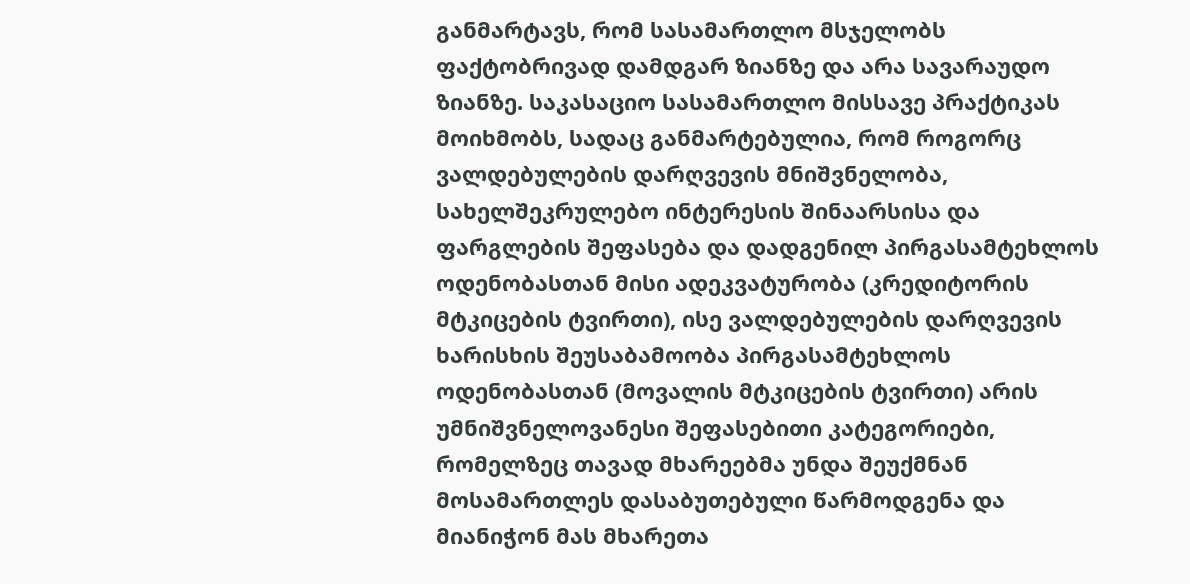განმარტავს, რომ სასამართლო მსჯელობს ფაქტობრივად დამდგარ ზიანზე და არა სავარაუდო ზიანზე. საკასაციო სასამართლო მისსავე პრაქტიკას მოიხმობს, სადაც განმარტებულია, რომ როგორც ვალდებულების დარღვევის მნიშვნელობა, სახელშეკრულებო ინტერესის შინაარსისა და ფარგლების შეფასება და დადგენილ პირგასამტეხლოს ოდენობასთან მისი ადეკვატურობა (კრედიტორის მტკიცების ტვირთი), ისე ვალდებულების დარღვევის ხარისხის შეუსაბამოობა პირგასამტეხლოს ოდენობასთან (მოვალის მტკიცების ტვირთი) არის უმნიშვნელოვანესი შეფასებითი კატეგორიები, რომელზეც თავად მხარეებმა უნდა შეუქმნან მოსამართლეს დასაბუთებული წარმოდგენა და მიანიჭონ მას მხარეთა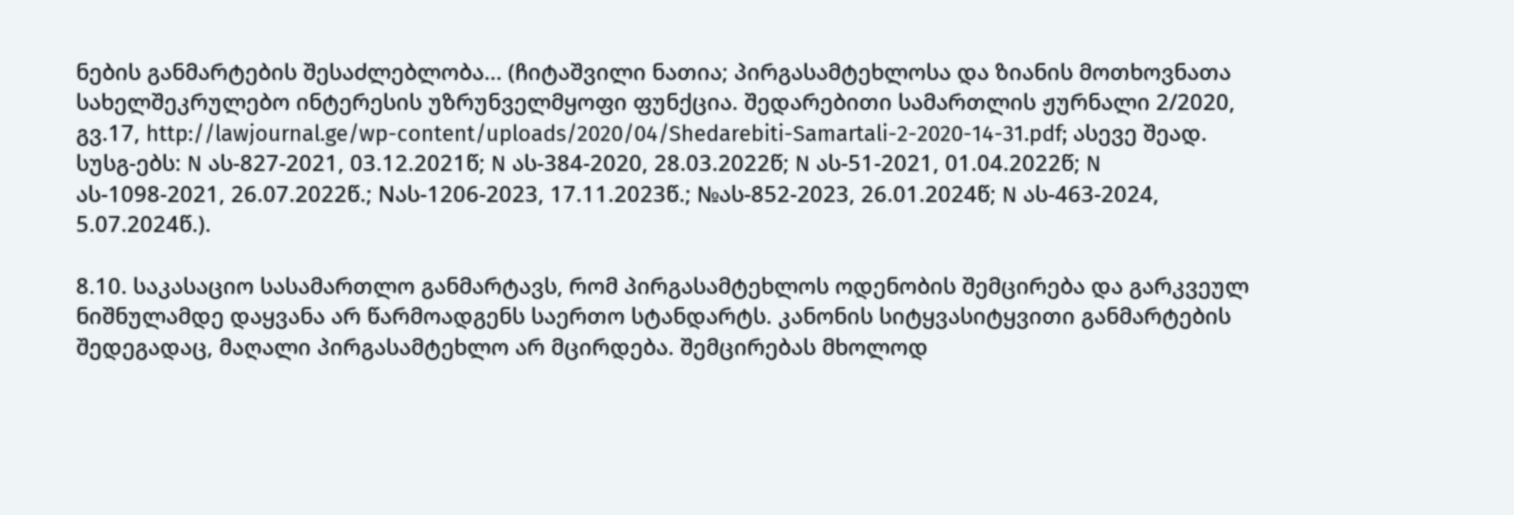ნების განმარტების შესაძლებლობა... (ჩიტაშვილი ნათია; პირგასამტეხლოსა და ზიანის მოთხოვნათა სახელშეკრულებო ინტერესის უზრუნველმყოფი ფუნქცია. შედარებითი სამართლის ჟურნალი 2/2020, გვ.17, http://lawjournal.ge/wp-content/uploads/2020/04/Shedarebiti-Samartali-2-2020-14-31.pdf; ასევე შეად. სუსგ-ებს: N ას-827-2021, 03.12.2021წ; N ას-384-2020, 28.03.2022წ; N ას-51-2021, 01.04.2022წ; N ას-1098-2021, 26.07.2022წ.; Nას-1206-2023, 17.11.2023წ.; №ას-852-2023, 26.01.2024წ; N ას-463-2024, 5.07.2024წ.).

8.10. საკასაციო სასამართლო განმარტავს, რომ პირგასამტეხლოს ოდენობის შემცირება და გარკვეულ ნიშნულამდე დაყვანა არ წარმოადგენს საერთო სტანდარტს. კანონის სიტყვასიტყვითი განმარტების შედეგადაც, მაღალი პირგასამტეხლო არ მცირდება. შემცირებას მხოლოდ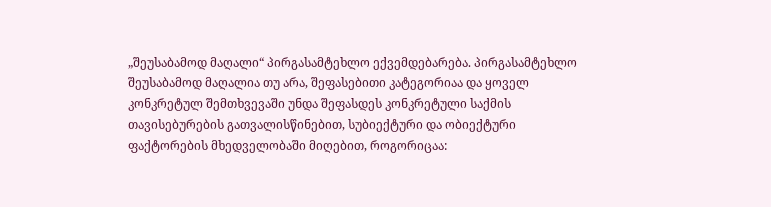„შეუსაბამოდ მაღალი“ პირგასამტეხლო ექვემდებარება. პირგასამტეხლო შეუსაბამოდ მაღალია თუ არა, შეფასებითი კატეგორიაა და ყოველ კონკრეტულ შემთხვევაში უნდა შეფასდეს კონკრეტული საქმის თავისებურების გათვალისწინებით, სუბიექტური და ობიექტური ფაქტორების მხედველობაში მიღებით, როგორიცაა: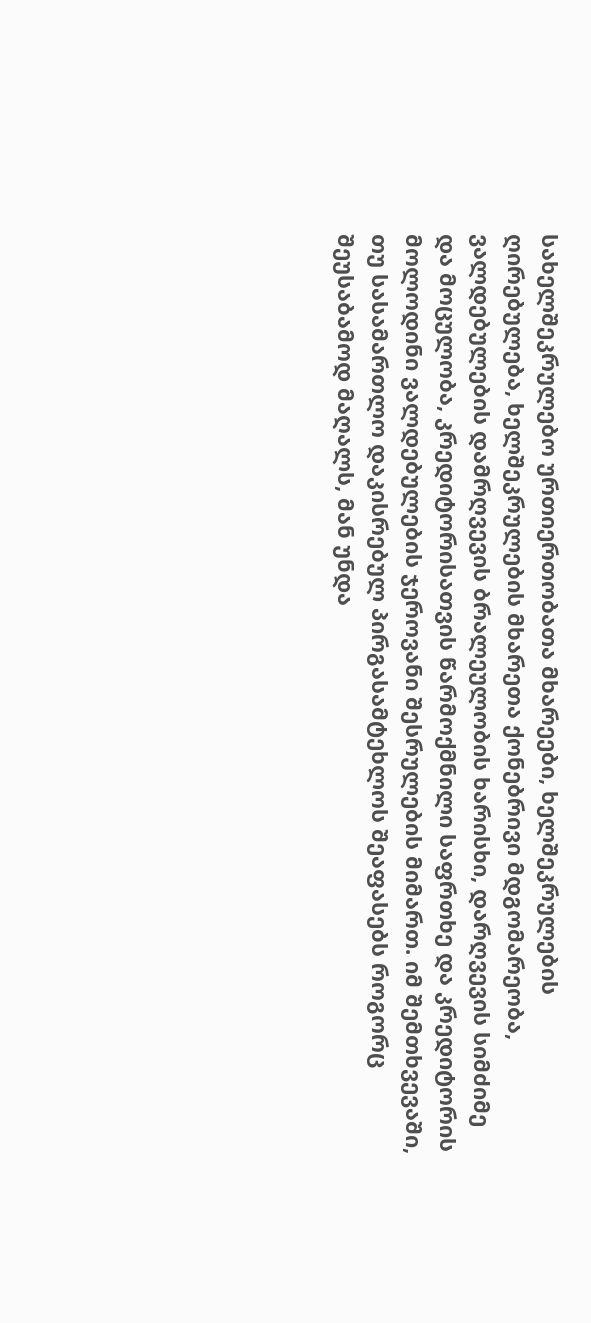სახელშეკრულებო ურთიერთობათა მხარეები, ხელშეკრულების ღირებულება, ხელშეკრულების მხარეთა ქონებრივი მდგომარეობა, ვალდებულების დამრღვევის ბრალეულობის ხარისხი, დარღვევის სიმძიმე და მოცულობა, კრედიტორისათვის წარმოქმნილი საფრთხე და კრედიტორის მოლოდინი ვალდებულების ჯეროვანი შესრულების მიმართ. იმ შემთხვევაში, თუ სასამართლო დაკისრებულ პირგასამტეხლოს შეაფასებს როგორც შეუსაბამოდ მაღალს, მან უნდა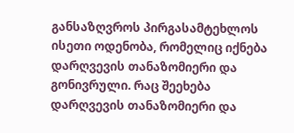განსაზღვროს პირგასამტეხლოს ისეთი ოდენობა, რომელიც იქნება დარღვევის თანაზომიერი და გონივრული. რაც შეეხება დარღვევის თანაზომიერი და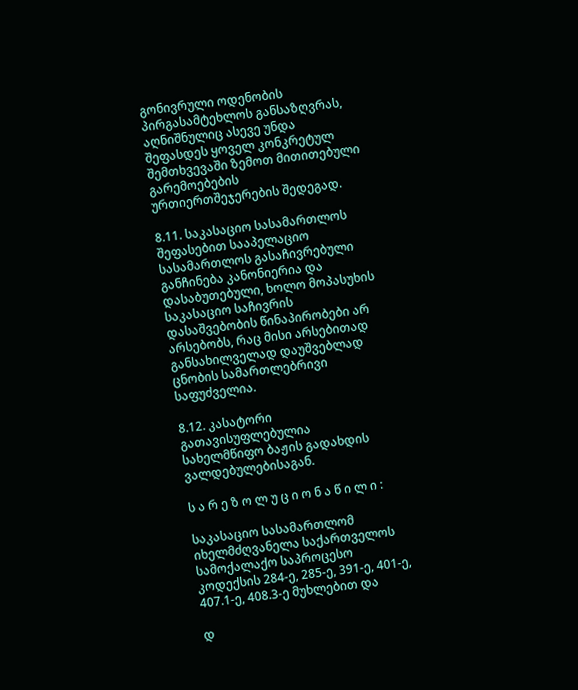გონივრული ოდენობის პირგასამტეხლოს განსაზღვრას, აღნიშნულიც ასევე უნდა შეფასდეს ყოველ კონკრეტულ შემთხვევაში ზემოთ მითითებული გარემოებების ურთიერთშეჯერების შედეგად.

8.11. საკასაციო სასამართლოს შეფასებით სააპელაციო სასამართლოს გასაჩივრებული განჩინება კანონიერია და დასაბუთებული, ხოლო მოპასუხის საკასაციო საჩივრის დასაშვებობის წინაპირობები არ არსებობს, რაც მისი არსებითად განსახილველად დაუშვებლად ცნობის სამართლებრივი საფუძველია.

8.12. კასატორი გათავისუფლებულია სახელმწიფო ბაჟის გადახდის ვალდებულებისაგან.

ს ა რ ე ზ ო ლ უ ც ი ო ნ ა წ ი ლ ი :

საკასაციო სასამართლომ იხელმძღვანელა საქართველოს სამოქალაქო საპროცესო კოდექსის 284-ე, 285-ე, 391-ე, 401-ე, 407.1-ე, 408.3-ე მუხლებით და

დ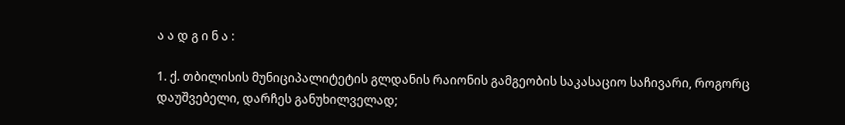ა ა დ გ ი ნ ა :

1. ქ. თბილისის მუნიციპალიტეტის გლდანის რაიონის გამგეობის საკასაციო საჩივარი, როგორც დაუშვებელი, დარჩეს განუხილველად;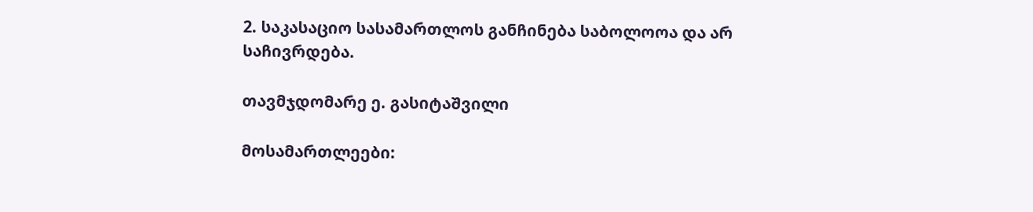2. საკასაციო სასამართლოს განჩინება საბოლოოა და არ საჩივრდება.

თავმჯდომარე ე. გასიტაშვილი

მოსამართლეები: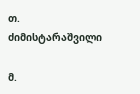თ. ძიმისტარაშვილი

მ.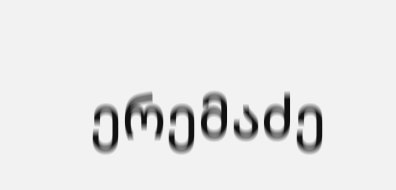ერემაძე